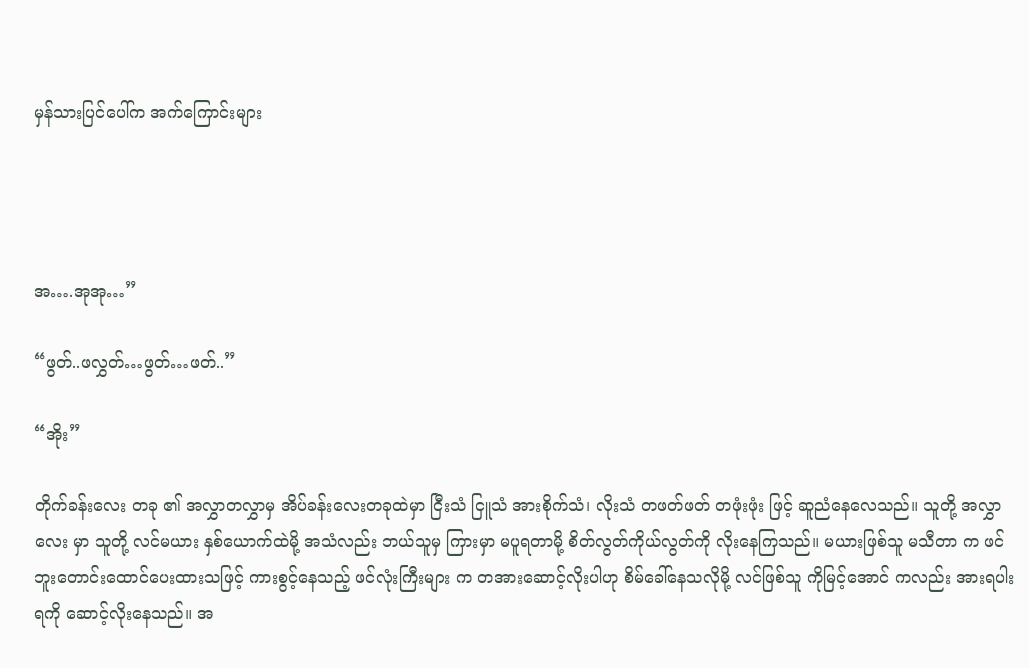မှန်သားပြင်ပေါ်က အက်ကြောင်းများ




အ….အုအု…”

“ဖွတ်..ဖလွှတ်…ဖွတ်…ဖတ်..”

“အိုး”

တိုက်ခန်းလေး တခု ၏ အလွှာတလွှာမှ အိပ်ခန်းလေးတခုထဲမှာ ငြီးသံ ငြူသံ အားစိုက်သံ၊ လိုးသံ တဖတ်ဖတ် တဖုံးဖုံး ဖြင့် ဆူညံနေလေသည်။ သူတို့ အလွှာလေး မှာ သူတို့ လင်မယား နှစ်ယောက်ထဲမို့ အသံလည်း ဘယ်သူမှ ကြားမှာ မပူရတာမို့ စိတ်လွတ်ကိုယ်လွတ်ကို လိုးနေကြသည်။ မယားဖြစ်သူ မသီတာ က ဖင်ဘူးတောင်းထောင်ပေးထားသဖြင့် ကားစွင့်နေသည့် ဖင်လုံးကြီးများ က တအားဆောင့်လိုးပါဟု စိမ်ခေါ်နေသလိုမို့ လင်ဖြစ်သူ ကိုမြင့်အောင် ကလည်း အားရပါးရကို ဆောင့်လိုးနေသည်။ အ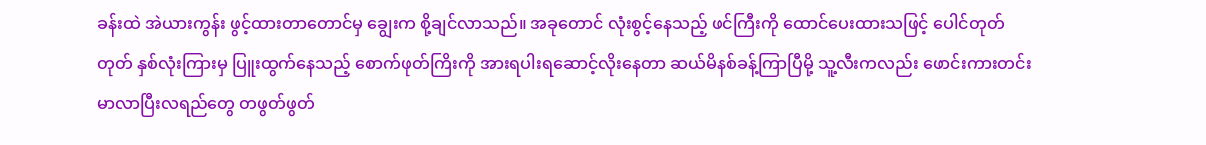ခန်းထဲ အဲယားကွန်း ဖွင့်ထားတာတောင်မှ ချွေးက စို့ချင်လာသည်။ အခုတောင် လုံးစွင့်နေသည့် ဖင်ကြီးကို ထောင်ပေးထားသဖြင့် ပေါင်တုတ်တုတ် နှစ်လုံးကြားမှ ပြူးထွက်နေသည့် စောက်ဖုတ်ကြိးကို အားရပါးရဆောင့်လိုးနေတာ ဆယ်မိနစ်ခန့်ကြာပြီမို့ သူ့လီးကလည်း ဖောင်းကားတင်းမာလာပြီးလရည်တွေ တဖွတ်ဖွတ်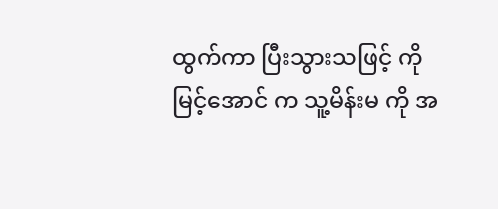ထွက်ကာ ပြီးသွားသဖြင့် ကိုမြင့်အောင် က သူ့မိန်းမ ကို အ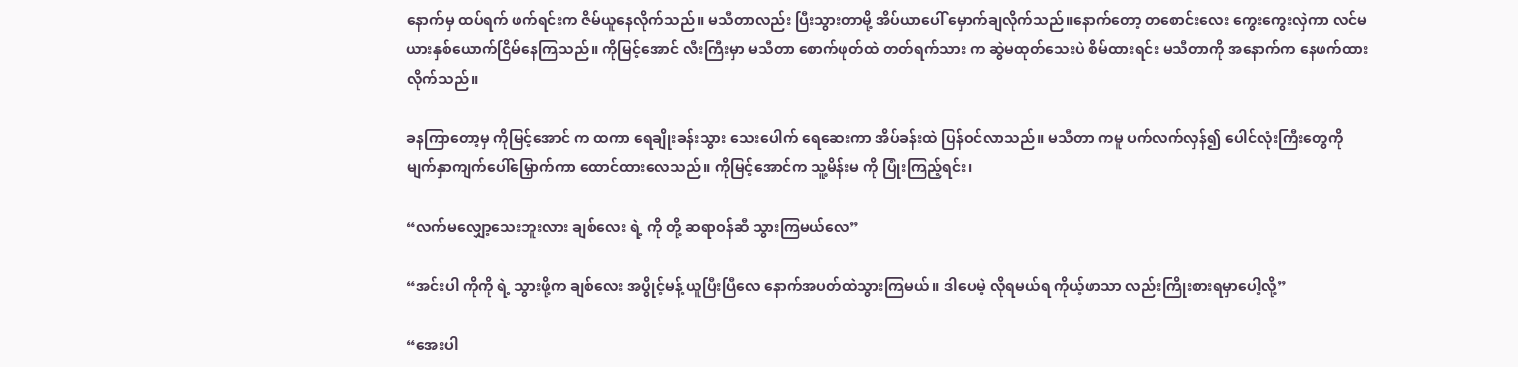နောက်မှ ထပ်ရက် ဖက်ရင်းက ဇိမ်ယူနေလိုက်သည်။ မသီတာလည်း ပြီးသွားတာမို့ အိပ်ယာပေါ် မှောက်ချလိုက်သည်။နောက်တော့ တစောင်းလေး ကွေးကွေးလှဲကာ လင်မယားနှစ်ယောက်ငြိမ်နေကြသည်။ ကိုမြင့်အောင် လီးကြီးမှာ မသီတာ စောက်ဖုတ်ထဲ တတ်ရက်သား က ဆွဲမထုတ်သေးပဲ စိမ်ထားရင်း မသီတာကို အနောက်က နေဖက်ထားလိုက်သည်။

ခနကြာတော့မှ ကိုမြင့်အောင် က ထကာ ရေချိုးခန်းသွား သေးပေါက် ရေဆေးကာ အိပ်ခန်းထဲ ပြန်ဝင်လာသည်။ မသီတာ ကမူ ပက်လက်လှန်၍ ပေါင်လုံးကြီးတွေကို မျက်နှာကျက်ပေါ်မြှောက်ကာ ထောင်ထားလေသည်။ ကိုမြင့်အောင်က သူ့မိန်းမ ကို ပြုံးကြည့်ရင်း၊

“လက်မလျှော့သေးဘူးလား ချစ်လေး ရဲ့ ကို တို့ ဆရာဝန်ဆီ သွားကြမယ်လေ”

“အင်းပါ ကိုကို ရဲ့ သွားဖို့က ချစ်လေး အပွိုင့်မန့် ယူပြီးပြီလေ နောက်အပတ်ထဲသွားကြမယ်။ ဒါပေမဲ့ လိုရမယ်ရ ကိုယ့်ဖာသာ လည်းကြိုးစားရမှာပေါ့လို့”

“အေးပါ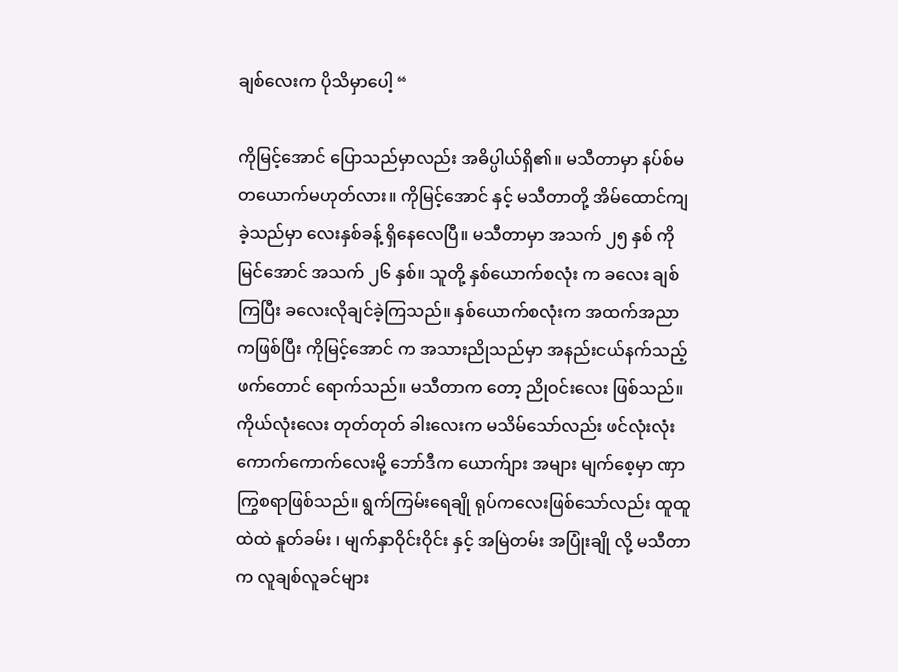ချစ်လေးက ပိုသိမှာပေါ့ “

ကိုမြင့်အောင် ပြောသည်မှာလည်း အဓိပ္ပါယ်ရှိ၏။ မသီတာမှာ နပ်စ်မ တယောက်မဟုတ်လား။ ကိုမြင့်အောင် နှင့် မသီတာတို့ အိမ်ထောင်ကျခဲ့သည်မှာ လေးနှစ်ခန့် ရှိနေလေပြီ။ မသီတာမှာ အသက် ၂၅ နှစ် ကိုမြင်အောင် အသက် ၂၆ နှစ်။ သူတို့ နှစ်ယောက်စလုံး က ခလေး ချစ်ကြပြီး ခလေးလိုချင်ခဲ့ကြသည်။ နှစ်ယောက်စလုံးက အထက်အညာ ကဖြစ်ပြီး ကိုမြင့်အောင် က အသားညိုသည်မှာ အနည်းငယ်နက်သည့်ဖက်တောင် ရောက်သည်။ မသီတာက တော့ ညိုဝင်းလေး ဖြစ်သည်။ ကိုယ်လုံးလေး တုတ်တုတ် ခါးလေးက မသိမ်သော်လည်း ဖင်လုံးလုံး ကောက်ကောက်လေးမို့ ဘော်ဒီက ယောက်ျား အများ မျက်စေ့မှာ ဏှာကြွစရာဖြစ်သည်။ ရွက်ကြမ်းရေချို ရုပ်ကလေးဖြစ်သော်လည်း ထူထူထဲထဲ နူတ်ခမ်း ၊ မျက်နှာဝိုင်းဝိုင်း နှင့် အမြဲတမ်း အပြုံးချို လို့ မသီတာက လူချစ်လူခင်များ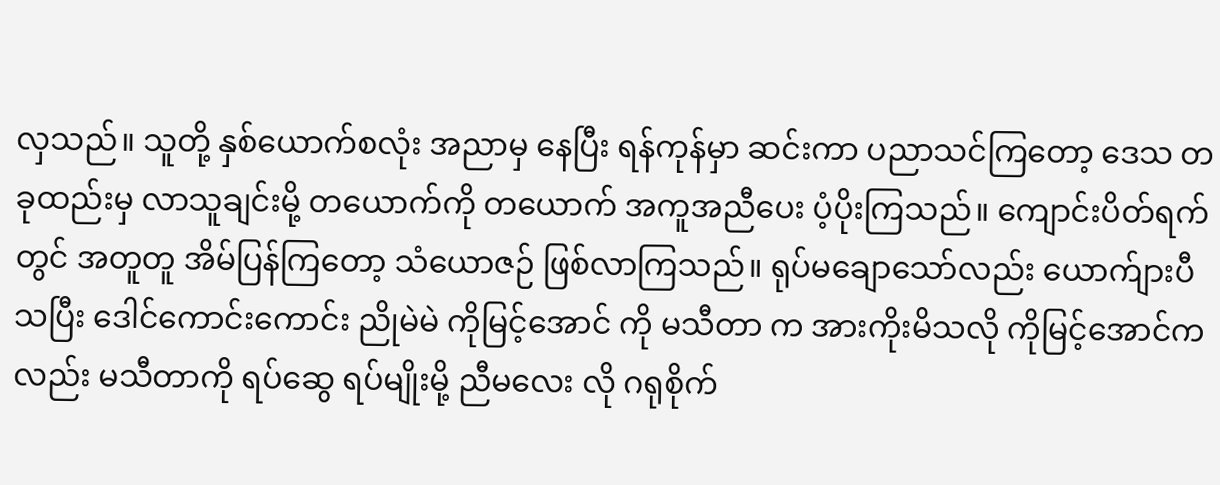လှသည်။ သူတို့ နှစ်ယောက်စလုံး အညာမှ နေပြီး ရန်ကုန်မှာ ဆင်းကာ ပညာသင်ကြတော့ ဒေသ တခုထည်းမှ လာသူချင်းမို့ တယောက်ကို တယောက် အကူအညီပေး ပံ့ပိုးကြသည်။ ကျောင်းပိတ်ရက်တွင် အတူတူ အိမ်ပြန်ကြတော့ သံယောဇဉ် ဖြစ်လာကြသည်။ ရုပ်မချောသော်လည်း ယောက်ျားပီသပြီး ဒေါင်ကောင်းကောင်း ညိုမဲမဲ ကိုမြင့်အောင် ကို မသီတာ က အားကိုးမိသလို ကိုမြင့်အောင်ကလည်း မသီတာကို ရပ်ဆွေ ရပ်မျိုးမို့ ညီမလေး လို ဂရုစိုက်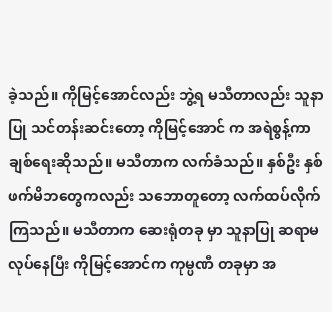ခဲ့သည်။ ကိုမြင့်အောင်လည်း ဘွဲ့ရ မသီတာလည်း သူနာပြု သင်တန်းဆင်းတော့ ကိုမြင့်အောင် က အရဲစွန့်ကာ ချစ်ရေးဆိုသည်။ မသီတာက လက်ခံသည်။ နှစ်ဦး နှစ်ဖက်မိဘတွေကလည်း သဘောတူတော့ လက်ထပ်လိုက်ကြသည်။ မသီတာက ဆေးရုံတခု မှာ သူနာပြု ဆရာမ လုပ်နေပြီး ကိုမြင့်အောင်က ကုမ္ပဏီ တခုမှာ အ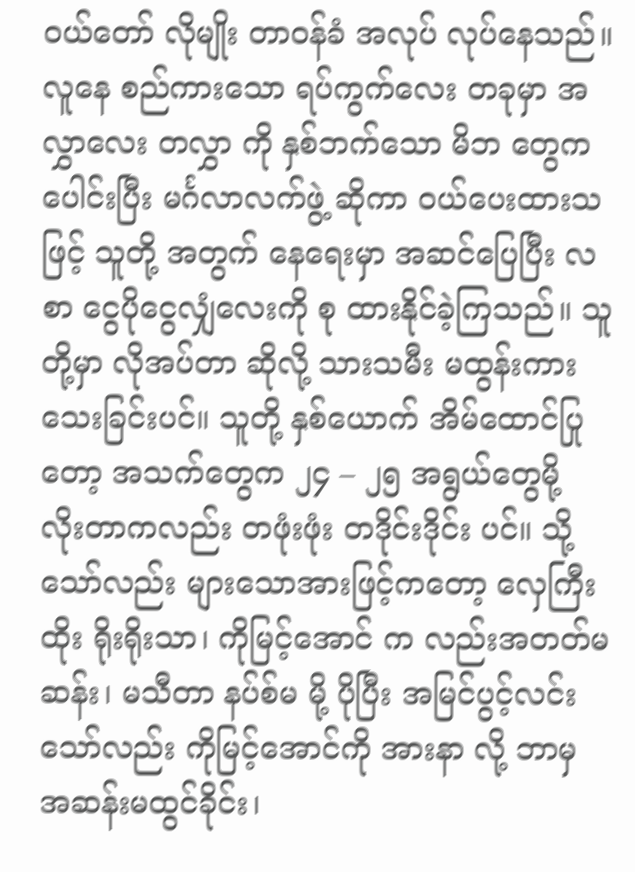ဝယ်တော် လိုမျိုး တာဝန်ခံ အလုပ် လုပ်နေသည်။ လူနေ စည်ကားသော ရပ်ကွက်လေး တခုမှာ အလွှာလေး တလွှာ ကို နှစ်ဘက်သော မိဘ တွေက ပေါင်းပြီး မင်္ဂလာလက်ဖွဲ့ ဆိုကာ ဝယ်ပေးထားသဖြင့် သူတို့ အတွက် နေရေးမှာ အဆင်ပြေပြီး လစာ ငွေပိုငွေလျှံလေးကို စု ထားနိုင်ခဲ့ကြသည်။ သူတို့မှာ လိုအပ်တာ ဆိုလို့ သားသမီး မထွန်းကားသေးခြင်းပင်။ သူတို့ နှစ်ယောက် အိမ်ထောင်ပြုတော့ အသက်တွေက ၂၄ – ၂၅ အရွယ်တွေမို့ လိုးတာကလည်း တဖုံးဖုံး တဒိုင်းဒိုင်း ပင်။ သို့သော်လည်း များသောအားဖြင့်ကတော့ လှေကြီးထိုး ရိုးရိုးသာ၊ ကိုမြင့်အောင် က လည်းအတတ်မဆန်း၊ မသီတာ နပ်စ်မ မို့ ပိုပြီး အမြင်ပွင့်လင်းသော်လည်း ကိုမြင့်အောင်ကို အားနာ လို့ ဘာမှ အဆန်းမထွင်ခိုင်း၊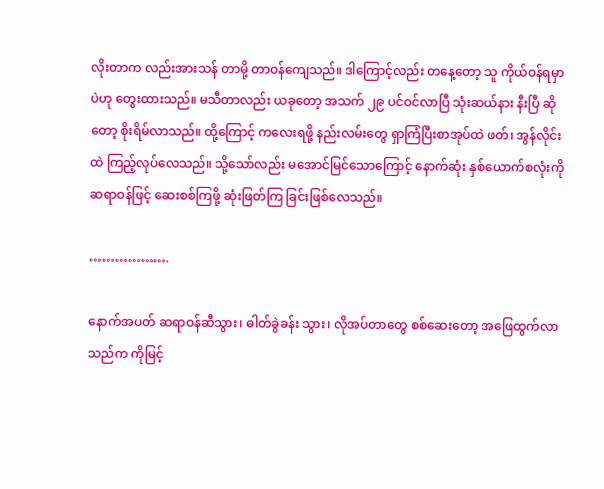လိုးတာက လည်းအားသန် တာမို့ တာဝန်ကျေသည်။ ဒါကြောင့်လည်း တနေ့တော့ သူ ကိုယ်ဝန်ရမှာပဲဟု တွေးထားသည်။ မသီတာလည်း ယခုတော့ အသက် ၂၉ ပင်ဝင်လာပြီ သုံးဆယ်နား နီးပြီ ဆိုတော့ စိုးရိမ်လာသည်။ ထို့ကြောင့် ကလေးရဖို့ နည်းလမ်းတွေ ရှာကြံပြီးစာအုပ်ထဲ ဖတ်၊ အွန်လိုင်းထဲ ကြည့်လုပ်လေသည်။ သို့သော်လည်း မအောင်မြင်သောကြောင့် နောက်ဆုံး နှစ်ယောက်စလုံးကို ဆရာဝန်ဖြင့် ဆေးစစ်ကြဖို့ ဆုံးဖြတ်ကြ ခြင်းဖြစ်လေသည်။

……………….

နောက်အပတ် ဆရာဝန်ဆီသွား၊ ဓါတ်ခွဲခန်း သွား၊ လိုအပ်တာတွေ စစ်ဆေးတော့ အဖြေထွက်လာသည်က ကိုမြင့်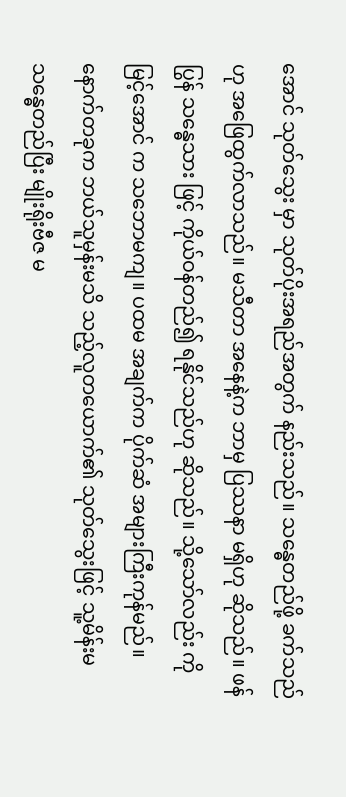အောင် သုတ်သွေး မှာ သုတ်ပိုးအရည်အတွက် နည်းသည်။ သန္ဓေတည်ဖို့ ခက်သည်ဟု အဖြေထွက်လာသည်။ မသီတာ အနေနဲ့က ဘာမှ ပြဿနာ မရှိဟု ဆိုသည်။ ဖန်ပြွန် သန္ဓေသား ဖြင့် ကိုယ်ဝန်တည်၍ ရနိုင်သည်ဟု ဆိုသည်။ သို့သော်လည်း ကိုမြင့်အောင် က သဘောမကျ။ ပထမ အချက်က ပိုက်ဆံ အများကြီးကုန်မည်။ နောက်တခုက ဘယ်သူမှန်းမသိ သည့်လူတယောက်၏ သုတ်သွေးဖြင့် သူ့မိန်းမ သန္ဓေတည်ပြီး မျိုးရိုးဗီဇ မ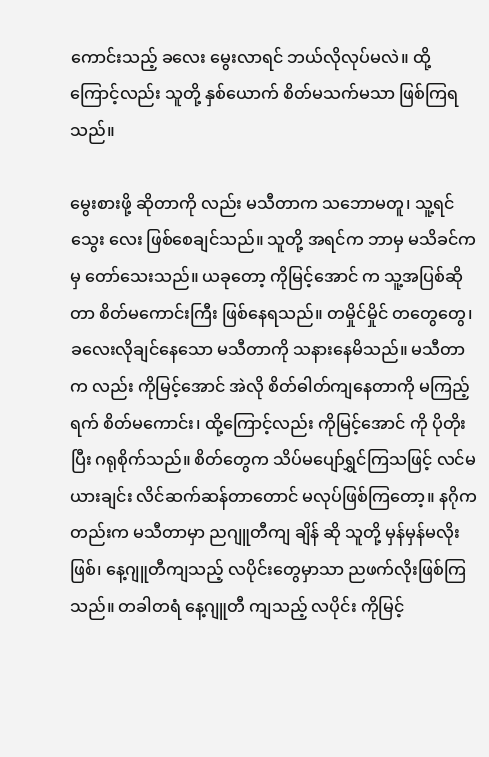ကောင်းသည့် ခလေး မွေးလာရင် ဘယ်လိုလုပ်မလဲ။ ထို့ကြောင့်လည်း သူတို့ နှစ်ယောက် စိတ်မသက်မသာ ဖြစ်ကြရသည်။

မွေးစားဖို့ ဆိုတာကို လည်း မသီတာက သဘောမတူ၊ သူ့ရင်သွေး လေး ဖြစ်စေချင်သည်။ သူတို့ အရင်က ဘာမှ မသိခင်က မှ တော်သေးသည်။ ယခုတော့ ကိုမြင့်အောင် က သူ့အပြစ်ဆိုတာ စိတ်မကောင်းကြီး ဖြစ်နေရသည်။ တမှိုင်မှိုင် တတွေတွေ၊ ခလေးလိုချင်နေသော မသီတာကို သနားနေမိသည်။ မသီတာက လည်း ကိုမြင့်အောင် အဲလို စိတ်ဓါတ်ကျနေတာကို မကြည့်ရက် စိတ်မကောင်း၊ ထို့ကြောင့်လည်း ကိုမြင့်အောင် ကို ပိုတိုးပြီး ဂရုစိုက်သည်။ စိတ်တွေက သိပ်မပျော်ရွှင်ကြသဖြင့် လင်မယားချင်း လိင်ဆက်ဆန်တာတောင် မလုပ်ဖြစ်ကြတော့။ နဂိုကတည်းက မသီတာမှာ ညဂျူတီကျ ချိန် ဆို သူတို့ မှန်မှန်မလိုးဖြစ်၊ နေ့ဂျူတီကျသည့် လပိုင်းတွေမှာသာ ညဖက်လိုးဖြစ်ကြသည်။ တခါတရံ နေ့ဂျူတီ ကျသည့် လပိုင်း ကိုမြင့်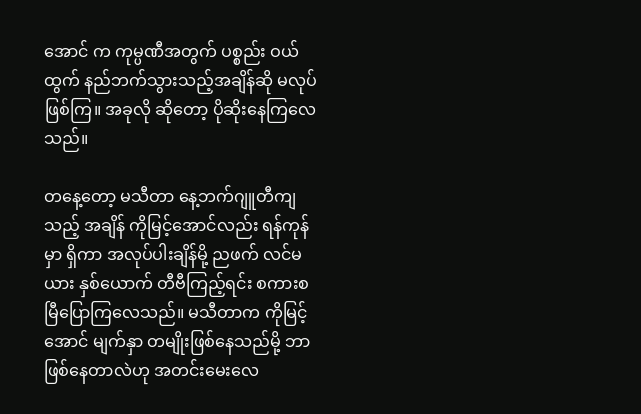အောင် က ကုမ္ပဏီအတွက် ပစ္စည်း ဝယ်ထွက် နည်ဘက်သွားသည့်အချိန်ဆို မလုပ်ဖြစ်ကြ။ အခုလို ဆိုတော့ ပိုဆိုးနေကြလေသည်။

တနေ့တော့ မသီတာ နေ့ဘက်ဂျူတီကျသည့် အချိန် ကိုမြင့်အောင်လည်း ရန်ကုန်မှာ ရှိကာ အလုပ်ပါးချိန်မို့ ညဖက် လင်မယား နှစ်ယောက် တီဗီကြည့်ရင်း စကားစမြီပြောကြလေသည်။ မသီတာက ကိုမြင့်အောင် မျက်နှာ တမျိုးဖြစ်နေသည်မို့ ဘာဖြစ်နေတာလဲဟု အတင်းမေးလေ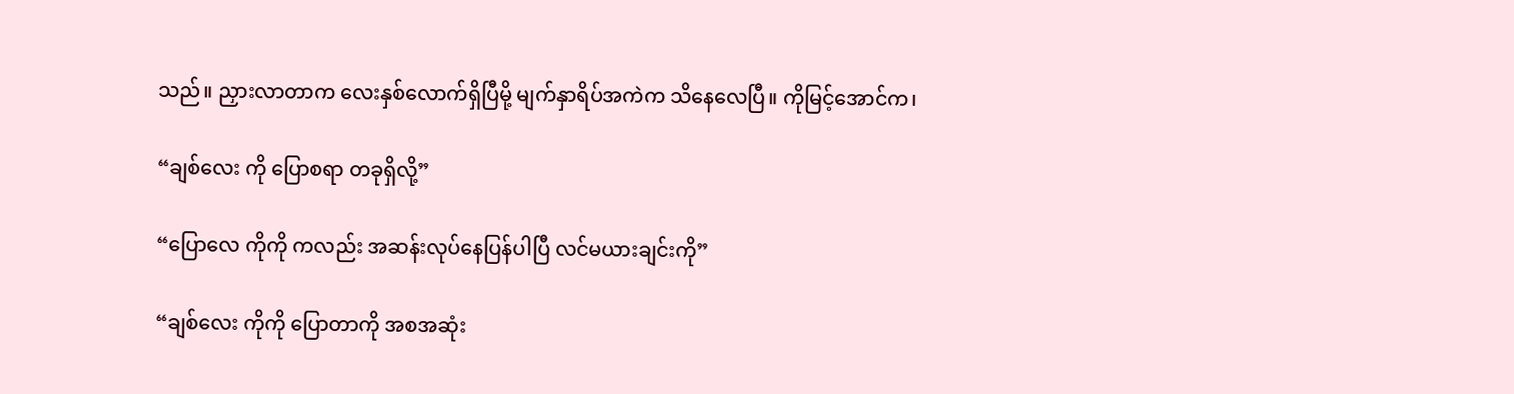သည်။ ညှားလာတာက လေးနှစ်လောက်ရှိပြီမို့ မျက်နှာရိပ်အကဲက သိနေလေပြီ။ ကိုမြင့်အောင်က၊

“ချစ်လေး ကို ပြောစရာ တခုရှိလို့”

“ပြောလေ ကိုကို ကလည်း အဆန်းလုပ်နေပြန်ပါပြီ လင်မယားချင်းကို”

“ချစ်လေး ကိုကို ပြောတာကို အစအဆုံး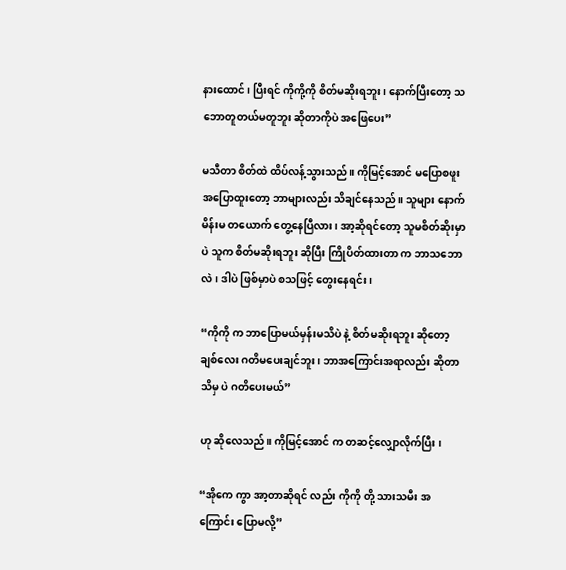နားထောင်၊ ပြီးရင် ကိုကို့ကို စိတ်မဆိုးရဘူး၊ နောက်ပြီးတော့ သဘောတူတယ်မတူဘူး ဆိုတာကိုပဲ အဖြေပေး”

မသီတာ စိတ်ထဲ ထိပ်လန့်သွားသည်။ ကိုမြင့်အောင် မပြောစဖူး အပြောထူးတော့ ဘာများလည်း သိချင်နေသည်။ သူများ နောက်မိန်းမ တယောက် တွေ့နေပြီလား၊ အာ့ဆိုရင်တော့ သူမစိတ်ဆိုးမှာပဲ သူက စိတ်မဆိုးရဘူး ဆိုပြီး ကြိုပိတ်ထားတာ က ဘာသဘောလဲ၊ ဒါပဲ ဖြစ်မှာပဲ စသဖြင့် တွေးနေရင်း၊

“ကိုကို က ဘာပြောမယ်မှန်းမသိပဲ နဲ့ စိတ်မဆိုးရဘူး ဆိုတော့ ချစ်လေး ဂတိမပေးချင်ဘူး၊ ဘာအကြောင်းအရာလည်း ဆိုတာ သိမှ ပဲ ဂတိပေးမယ်”

ဟု ဆိုလေသည်။ ကိုမြင့်အောင် က တဆင့်လျှောလိုက်ပြီး ၊

“အိုကေ ကွာ အာ့တာဆိုရင် လည်း ကိုကို တို့ သားသမီး အကြောင်း ပြောမလို့”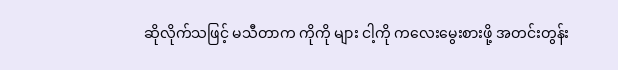ဆိုလိုက်သဖြင့် မသီတာက ကိုကို များ ငါ့ကို ကလေးမွေးစားဖို့ အတင်းတွန်း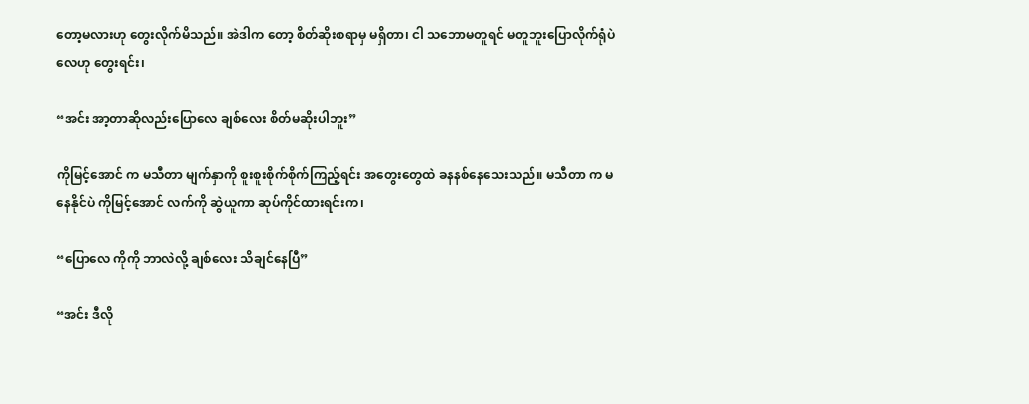တော့မလားဟု တွေးလိုက်မိသည်။ အဲဒါက တော့ စိတ်ဆိုးစရာမှ မရှိတာ၊ ငါ သဘောမတူရင် မတူဘူးပြောလိုက်ရုံပဲလေဟု တွေးရင်း၊

“အင်း အာ့တာဆိုလည်းပြောလေ ချစ်လေး စိတ်မဆိုးပါဘူး”

ကိုမြင့်အောင် က မသီတာ မျက်နှာကို စူးစူးစိုက်စိုက်ကြည့်ရင်း အတွေးတွေထဲ ခနနစ်နေသေးသည်။ မသီတာ က မနေနိုင်ပဲ ကိုမြင့်အောင် လက်ကို ဆွဲယူကာ ဆုပ်ကိုင်ထားရင်းက၊

“ပြောလေ ကိုကို ဘာလဲလို့ ချစ်လေး သိချင်နေပြီ”

“အင်း ဒီလို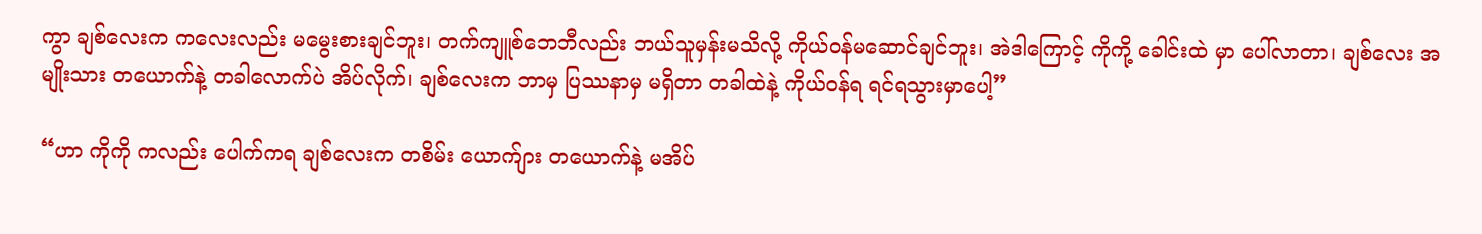ကွာ ချစ်လေးက ကလေးလည်း မမွေးစားချင်ဘူး၊ တက်ကျူစ်ဘေဘီလည်း ဘယ်သူမှန်းမသိလို့ ကိုယ်ဝန်မဆောင်ချင်ဘူး၊ အဲဒါကြောင့် ကိုကို့ ခေါင်းထဲ မှာ ပေါ်လာတာ၊ ချစ်လေး အမျိုးသား တယောက်နဲ့ တခါလောက်ပဲ အိပ်လိုက်၊ ချစ်လေးက ဘာမှ ပြဿနာမှ မရှိတာ တခါထဲနဲ့ ကိုယ်ဝန်ရ ရင်ရသွားမှာပေါ့”

“ဟာ ကိုကို ကလည်း ပေါက်ကရ ချစ်လေးက တစိမ်း ယောက်ျား တယောက်နဲ့ မအိပ်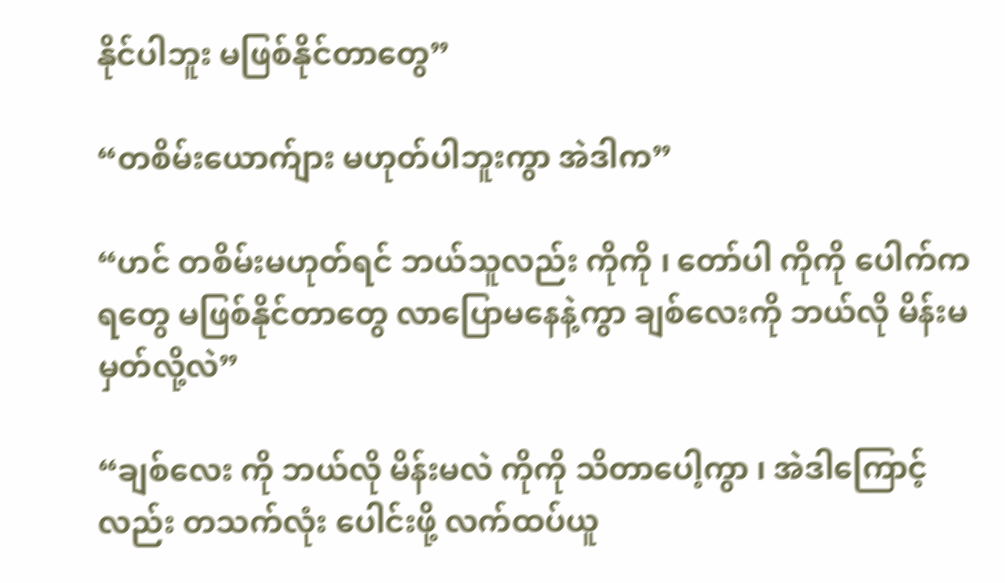နိုင်ပါဘူး မဖြစ်နိုင်တာတွေ”

“တစိမ်းယောက်ျား မဟုတ်ပါဘူးကွာ အဲဒါက”

“ဟင် တစိမ်းမဟုတ်ရင် ဘယ်သူလည်း ကိုကို ၊ တော်ပါ ကိုကို ပေါက်ကရတွေ မဖြစ်နိုင်တာတွေ လာပြောမနေနဲ့ကွာ ချစ်လေးကို ဘယ်လို မိန်းမ မှတ်လို့လဲ”

“ချစ်လေး ကို ဘယ်လို မိန်းမလဲ ကိုကို သိတာပေါ့ကွာ ၊ အဲဒါကြောင့်လည်း တသက်လုံး ပေါင်းဖို့ လက်ထပ်ယူ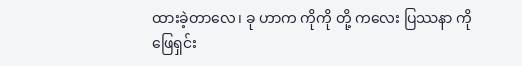ထားခဲ့တာလေ၊ ခု ဟာက ကိုကို တို့ ကလေး ပြဿနာ ကို ဖြေရှင်း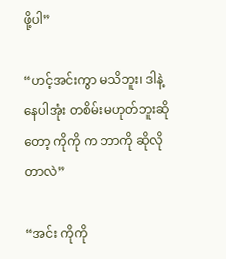ဖို့ပါ”

“ဟင့်အင်းကွာ မသိဘူး၊ ဒါနဲ့ နေပါအုံး တစိမ်းမဟုတ်ဘူးဆိုတော့ ကိုကို က ဘာကို ဆိုလိုတာလဲ”

“အင်း ကိုကို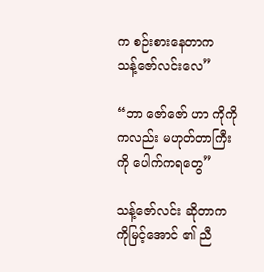က စဉ်းစားနေတာက သန့်ဇော်လင်းလေ”

“ဘာ ဇော်ဇော် ဟာ ကိုကို ကလည်း မဟုတ်တာကြီးကို ပေါက်ကရတွေ”

သန့်ဇော်လင်း ဆိုတာက ကိုမြင့်အောင် ၏ ညီ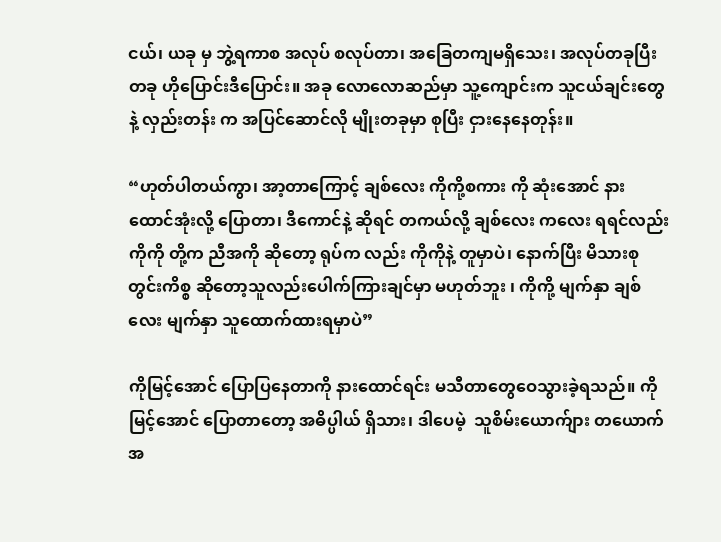ငယ်၊ ယခု မှ ဘွဲ့ရကာစ အလုပ် စလုပ်တာ၊ အခြေတကျမရှိသေး၊ အလုပ်တခုပြီးတခု ဟိုပြောင်းဒီပြောင်း။ အခု လောလောဆည်မှာ သူ့ကျောင်းက သူငယ်ချင်းတွေနဲ့ လှည်းတန်း က အပြင်ဆောင်လို မျိုးတခုမှာ စုပြီး ငှားနေနေတုန်း။

“ဟုတ်ပါတယ်ကွာ၊ အာ့တာကြောင့် ချစ်လေး ကိုကို့စကား ကို ဆုံးအောင် နားထောင်အုံးလို့ ပြောတာ၊ ဒီကောင်နဲ့ ဆိုရင် တကယ်လို့ ချစ်လေး ကလေး ရရင်လည်း ကိုကို တို့က ညီအကို ဆိုတော့ ရုပ်က လည်း ကိုကိုနဲ့ တူမှာပဲ၊ နောက်ပြီး မိသားစုတွင်းကိစ္စ ဆိုတော့သူလည်းပေါက်ကြားချင်မှာ မဟုတ်ဘူး ၊ ကိုကို့ မျက်နှာ ချစ်လေး မျက်နှာ သူထောက်ထားရမှာပဲ”

ကိုမြင့်အောင် ပြောပြနေတာကို နားထောင်ရင်း မသီတာတွေဝေသွားခဲ့ရသည်။ ကိုမြင့်အောင် ပြောတာတော့ အဓိပ္ပါယ် ရှိသား၊ ဒါပေမဲ့  သူစိမ်းယောက်ျား တယောက် အ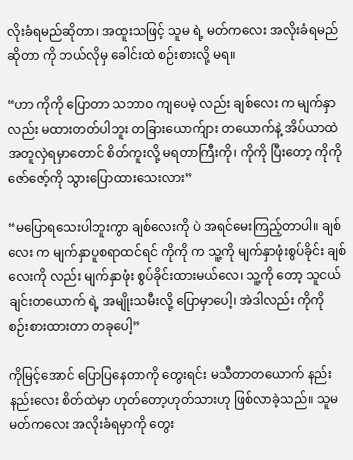လိုးခံရမည်ဆိုတာ၊ အထူးသဖြင့် သူမ ရဲ့ မတ်ကလေး အလိုးခံရမည်ဆိုတာ ကို ဘယ်လိုမှ ခေါင်းထဲ စဉ်းစားလို့ မရ။

“ဟာ ကိုကို ပြောတာ သဘာဝ ကျပေမဲ့ လည်း ချစ်လေး က မျက်နှာလည်း မထားတတ်ပါဘူး တခြားယောက်ျား တယောက်နဲ့ အိပ်ယာထဲ အတူလှဲရမှာတောင် စိတ်ကူးလို့ မရတာကြီးကို၊ ကိုကို ပြီးတော့ ကိုကို ဇော်ဇော့်ကို သွားပြောထားသေးလား”

“မပြောရသေးပါဘူးကွာ ချစ်လေးကို ပဲ အရင်မေးကြည့်တာပါ။ ချစ်လေး က မျက်နှာပူစရာထင်ရင် ကိုကို က သူ့ကို မျက်နှာဖုံးစွပ်ခိုင်း ချစ်လေးကို လည်း မျက်နှာဖုံး စွပ်ခိုင်းထားမယ်လေ၊ သူ့ကို တော့ သူငယ်ချင်းတယောက် ရဲ့ အမျိုးသမီးလို့ ပြောမှာပေါ့၊ အဲဒါလည်း ကိုကို စဉ်းစားထားတာ တခုပေါ့”

ကိုမြင့်အောင် ပြောပြနေတာကို တွေးရင်း မသီတာတယောက် နည်းနည်းလေး စိတ်ထဲမှာ ဟုတ်တော့ဟုတ်သားဟု ဖြစ်လာခဲ့သည်။ သူမ မတ်ကလေး အလိုးခံရမှာကို တွေး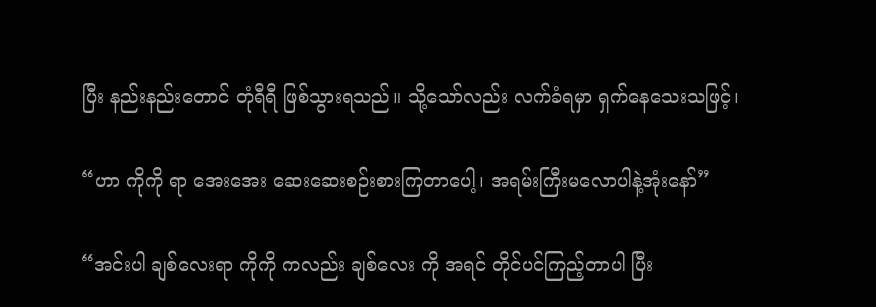ပြီး နည်းနည်းတောင် တုံရီရီ ဖြစ်သွားရသည်။ သို့သော်လည်း လက်ခံရမှာ ရှက်နေသေးသဖြင့်၊

“ဟာ ကိုကို ရာ အေးအေး ဆေးဆေးစဉ်းစားကြတာပေါ့၊ အရမ်းကြီးမလောပါနဲ့အုံးနော်”

“အင်းပါ ချစ်လေးရာ ကိုကို ကလည်း ချစ်လေး ကို အရင် တိုင်ပင်ကြည့်တာပါ ပြီး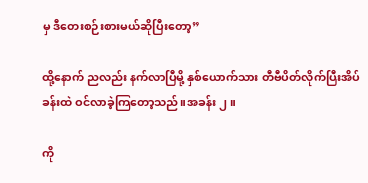မှ ဒီတေးစဉ်းစားမယ်ဆိုပြီးတော့”

ထို့နောက် ညလည်း နက်လာပြီမို့ နှစ်ယောက်သား တီဗီပိတ်လိုက်ပြီးအိပ်ခန်းထဲ ဝင်လာခဲ့ကြတော့သည်။အခန်း ၂။

ကို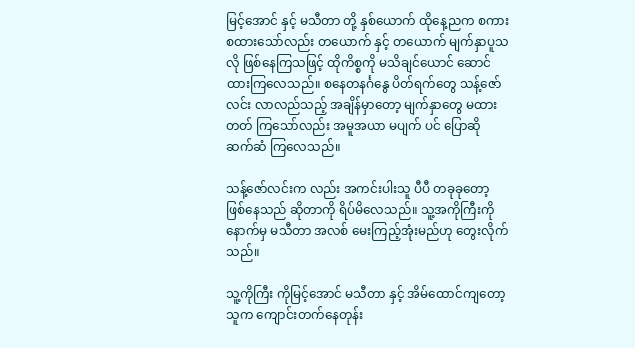မြင့်အောင် နှင့် မသီတာ တို့ နှစ်ယောက် ထိုနေ့ညက စကားစထားသော်လည်း တယောက် နှင့် တယောက် မျက်နှာပူသလို ဖြစ်နေကြသဖြင့် ထိုကိစ္စကို မသိချင်ယောင် ဆောင်ထားကြလေသည်။ စနေတနင်္ဂနွေ ပိတ်ရက်တွေ သန့်ဇော်လင်း လာလည်သည့် အချိန်မှာတော့ မျက်နှာတွေ မထားတတ် ကြသော်လည်း အမူအယာ မပျက် ပင် ပြောဆို ဆက်ဆံ ကြလေသည်။

သန့်ဇော်လင်းက လည်း အကင်းပါးသူ ပီပီ တခုခုတော့ ဖြစ်နေသည် ဆိုတာကို ရိပ်မိလေသည်။ သူ့အကိုကြီးကို နောက်မှ မသီတာ အလစ် မေးကြည့်အုံးမည်ဟု တွေးလိုက်သည်။

သူ့ကိုကြီး ကိုမြင့်အောင် မသီတာ နှင့် အိမ်ထောင်ကျတော့ သူက ကျောင်းတက်နေတုန်း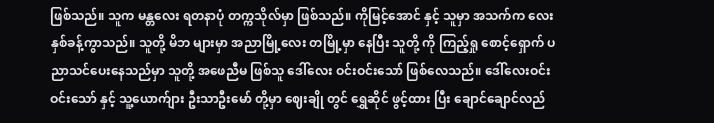ဖြစ်သည်။ သူက မန္တလေး ရတနာပုံ တက္ကသိုလ်မှာ ဖြစ်သည်။ ကိုမြင့်အောင် နှင့် သူမှာ အသက်က လေးနှစ်ခန့်ကွာသည်။ သူတို့ မိဘ များမှာ အညာမြို့လေး တမြို့မှာ နေပြီး သူတို့ ကို ကြည့်ရှု စောင့်ရှောက် ပညာသင်ပေးနေသည်မှာ သူတို့ အဖေညီမ ဖြစ်သူ ဒေါ်လေး ဝင်းဝင်းသော် ဖြစ်လေသည်။ ဒေါ်လေးဝင်းဝင်းသော် နှင့် သူ့ယောက်ျား ဦးသာဦးမော် တို့မှာ ဈေးချို တွင် ရွှေဆိုင် ဖွင့်ထား ပြီး ချောင်ချောင်လည်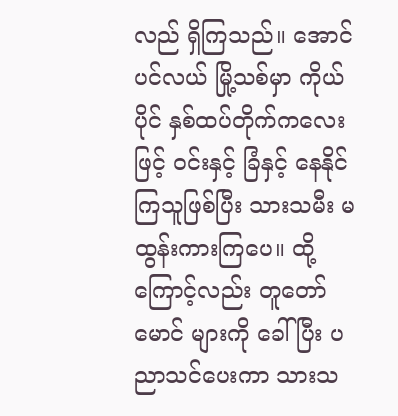လည် ရှိကြသည်။ အောင်ပင်လယ် မြို့သစ်မှာ ကိုယ်ပိုင် နှစ်ထပ်တိုက်ကလေးဖြင့် ဝင်းနှင့် ခြံနှင့် နေနိုင်ကြသူဖြစ်ပြီး သားသမီး မထွန်းကားကြပေ။ ထို့ကြောင့်လည်း တူတော်မောင် များကို ခေါ်ပြီး ပညာသင်ပေးကာ သားသ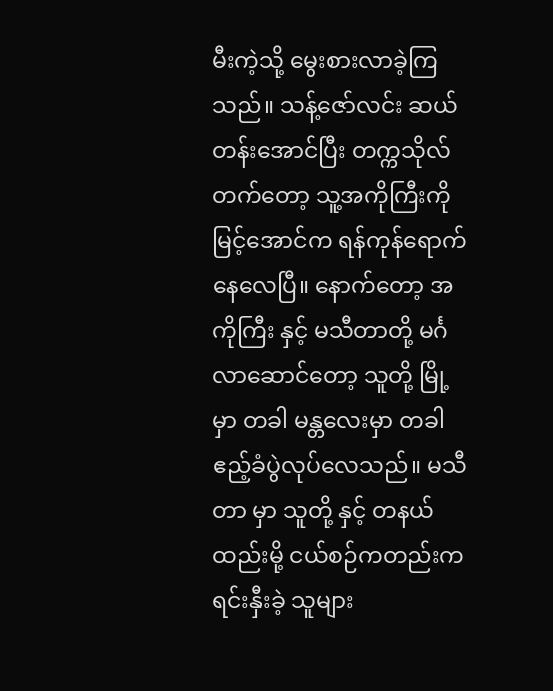မီးကဲ့သို့ မွေးစားလာခဲ့ကြသည်။ သန့်ဇော်လင်း ဆယ်တန်းအောင်ပြီး တက္ကသိုလ်တက်တော့ သူ့အကိုကြီးကိုမြင့်အောင်က ရန်ကုန်ရောက်နေလေပြီ။ နောက်တော့ အကိုကြီး နှင့် မသီတာတို့ မင်္ဂလာဆောင်တော့ သူတို့ မြို့ မှာ တခါ မန္တလေးမှာ တခါ ဧည့်ခံပွဲလုပ်လေသည်။ မသီတာ မှာ သူတို့ နှင့် တနယ်ထည်းမို့ ငယ်စဉ်ကတည်းက ရင်းနှီးခဲ့ သူများ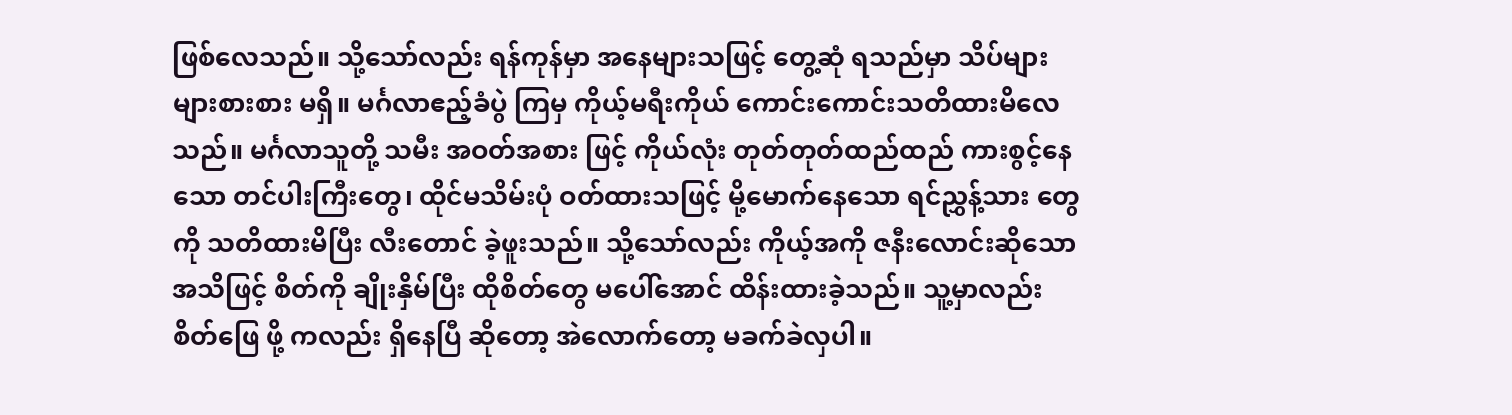ဖြစ်လေသည်။ သို့သော်လည်း ရန်ကုန်မှာ အနေများသဖြင့် တွေ့ဆုံ ရသည်မှာ သိပ်များများစားစား မရှိ။ မင်္ဂလာဧည့်ခံပွဲ ကြမှ ကိုယ့်မရီးကိုယ် ကောင်းကောင်းသတိထားမိလေသည်။ မင်္ဂလာသူတို့ သမီး အဝတ်အစား ဖြင့် ကိုယ်လုံး တုတ်တုတ်ထည်ထည် ကားစွင့်နေသော တင်ပါးကြီးတွေ၊ ထိုင်မသိမ်းပုံ ဝတ်ထားသဖြင့် မို့မောက်နေသော ရင်ညွှန့်သား တွေကို သတိထားမိပြီး လီးတောင် ခဲ့ဖူးသည်။ သို့သော်လည်း ကိုယ့်အကို ဇနီးလောင်းဆိုသော အသိဖြင့် စိတ်ကို ချိုးနှိမ်ပြီး ထိုစိတ်တွေ မပေါ်အောင် ထိန်းထားခဲ့သည်။ သူ့မှာလည်း စိတ်ဖြေ ဖို့ ကလည်း ရှိနေပြီ ဆိုတော့ အဲလောက်တော့ မခက်ခဲလှပါ။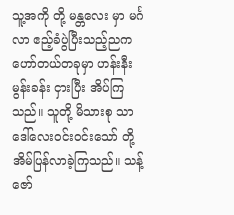သူ့အကို တို့ မန္တလေး မှာ မင်္ဂလာ ဧည့်ခံပွဲပြီးသည့်ညက ဟော်တယ်တခုမှာ ဟန်းနီးမွန်းခန်း ငှားပြီး အိပ်ကြသည်။ သူတို့ မိသားစု သာ ဒေါ်လေးဝင်းဝင်းသော် တို့ အိမ်ပြန်လာခဲ့ကြသည်။ သန့်ဇော်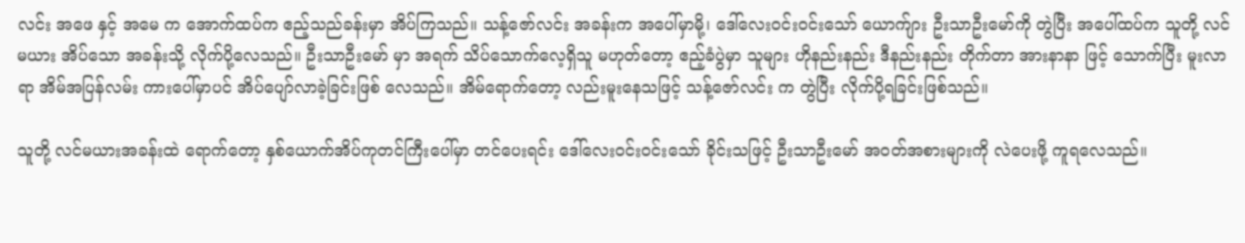လင်း အဖေ နှင့် အမေ က အောက်ထပ်က ဧည့်သည်ခန်းမှာ အိပ်ကြသည်။ သန့်ဇော်လင်း အခန်းက အပေါ်မှာမို့၊ ဒေါ်လေးဝင်းဝင်းသော် ယောက်ျား ဦးသာဦးမော်ကို တွဲပြီး အပေါ်ထပ်က သူတို့ လင်မယား အိပ်သော အခန်းသို့ လိုက်ပို့လေသည်။ ဦးသာဦးမော် မှာ အရက် သိပ်သောက်လေ့ရှိသူ မဟုတ်တော့ ဧည့်ခံပွဲမှာ သူများ ဟိုနည်းနည်း ဒီနည်းနည်း တိုက်တာ အားနာနာ ဖြင့် သောက်ပြီး မူးလာရာ အိမ်အပြန်လမ်း ကားပေါ်မှာပင် အိပ်ပျော်လာခဲ့ခြင်းဖြစ် လေသည်။ အိမ်ရောက်တော့ လည်းမူးနေသဖြင့် သန့်ဇော်လင်း က တွဲပြီး လိုက်ပို့ရခြင်းဖြစ်သည်။

သူတို့ လင်မယားအခန်းထဲ ရောက်တော့ နှစ်ယောက်အိပ်ကုတင်ကြီးပေါ်မှာ တင်ပေးရင်း ဒေါ်လေးဝင်းဝင်းသော် ခိုင်းသဖြင့် ဦးသာဦးမော် အဝတ်အစားများကို လဲပေးဖို့ ကူရလေသည်။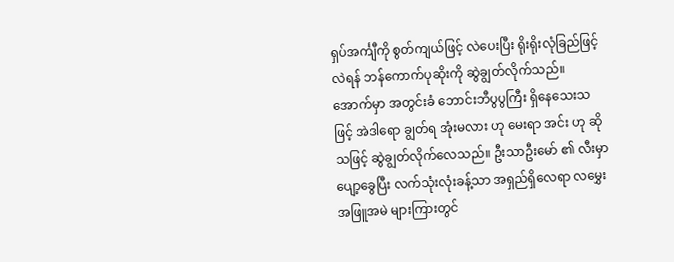ရှပ်အင်္ကျီကို စွတ်ကျယ်ဖြင့် လဲပေးပြီး ရိုးရိုးလုံခြည်ဖြင့် လဲရန် ဘန်ကောက်ပုဆိုးကို ဆွဲချွတ်လိုက်သည်။ အောက်မှာ အတွင်းခံ ဘောင်းဘီပွပွကြီး ရှိနေသေးသဖြင့် အဲဒါရော ချွတ်ရ အုံးမလား ဟု မေးရာ အင်း ဟု ဆိုသဖြင့် ဆွဲချွတ်လိုက်လေသည်။ ဦးသာဦးမော် ၏ လီးမှာ ပျော့ခွေပြီး လက်သုံးလုံးခန့်သာ အရှည်ရှိလေရာ လမွှေး အဖြူအမဲ များကြားတွင်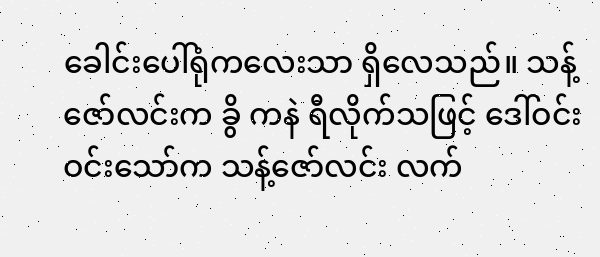ခေါင်းပေါ်ရုံကလေးသာ ရှိလေသည်။ သန့်ဇော်လင်းက ခွိ ကနဲ ရီလိုက်သဖြင့် ဒေါ်ဝင်းဝင်းသော်က သန့်ဇော်လင်း လက်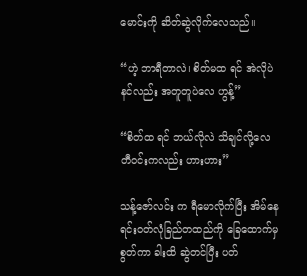မောင်းကို ဆိတ်ဆွဲလိုက်လေသည်။

“ဟဲ့ ဘာရီတာလဲ၊ စိတ်မထ ရင် အဲလိုပဲ  နင်လည်း အတူတူပဲလေ ဟွန့်”

“စိတ်ထ ရင် ဘယ်လိုလဲ သိချင်လို့လေ တီဝင်းကလည်း ဟားဟား”

သန့်ဇော်လင်း က ရီမောလိုက်ပြီး အိမ်နေရင်းဝတ်လုံခြည်တထည်ကို ခြေထောက်မှ စွတ်ကာ ခါးထိ ဆွဲတင်ပြီး ပတ်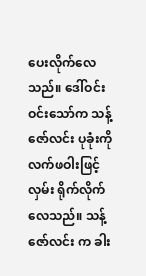ပေးလိုက်လေသည်။ ဒေါ်ဝင်းဝင်းသော်က သန့်ဇော်လင်း ပုခုံးကို လက်ဖဝါးဖြင့်လှမ်း ရိုက်လိုက်လေသည်။ သန့်ဇော်လင်း က ခါး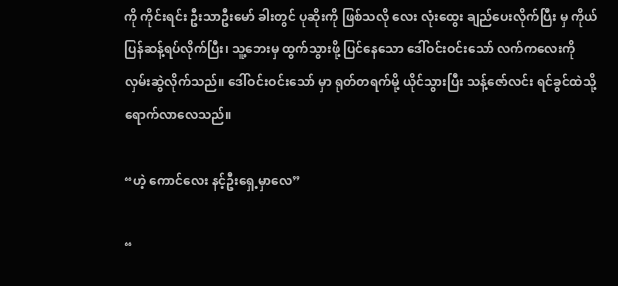ကို ကိုင်းရင်း ဦးသာဦးမော် ခါးတွင် ပုဆိုးကို ဖြစ်သလို လေး လုံးထွေး ချည်ပေးလိုက်ပြီး မှ ကိုယ်ပြန်ဆန့်ရပ်လိုက်ပြီး၊ သူ့ဘေးမှ ထွက်သွားဖို့ ပြင်နေသော ဒေါ်ဝင်းဝင်းသော် လက်ကလေးကို လှမ်းဆွဲလိုက်သည်။ ဒေါ်ဝင်းဝင်းသော် မှာ ရုတ်တရက်မို့ ယိုင်သွားပြီး သန့်ဇော်လင်း ရင်ခွင်ထဲသို့ ရောက်လာလေသည်။

“ဟဲ့ ကောင်လေး နင့်ဦးရှေ့မှာလေ”

“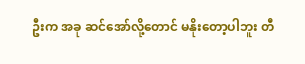ဦးက အခု ဆင်အော်လို့တောင် မနိုးတော့ပါဘူး တီ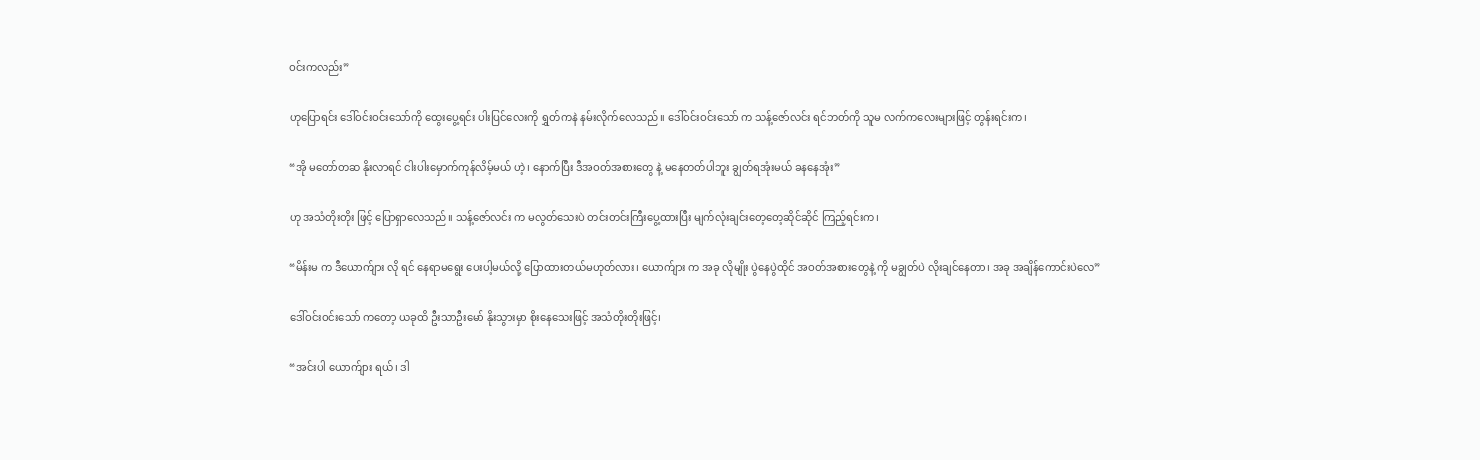ဝင်းကလည်း”

ဟုပြောရင်း ဒေါ်ဝင်းဝင်းသော်ကို ထွေးပွေ့ရင်း ပါးပြင်လေးကို ရွှတ်ကနဲ နမ်းလိုက်လေသည်။ ဒေါ်ဝင်းဝင်းသော် က သန့်ဇော်လင်း ရင်ဘတ်ကို သူမ လက်ကလေးများဖြင့် တွန်းရင်းက၊

“အို မတော်တဆ နိုးလာရင် ငါးပါးမှောက်ကုန်လိမ့်မယ် ဟဲ့၊ နောက်ပြီး ဒီအဝတ်အစားတွေ နဲ့ မနေတတ်ပါဘူး ချွတ်ရအုံးမယ် ခနနေအုံး”

ဟု အသံတိုးတိုး ဖြင့် ပြောရှာလေသည်။ သန့်ဇော်လင်း က မလွတ်သေးပဲ တင်းတင်းကြီးပွေ့ထားပြီး မျက်လုံးချင်းတေ့တေ့ဆိုင်ဆိုင် ကြည့်ရင်းက၊

“မိန်းမ က ဒီယောက်ျား လို ရင် နေရာမရွေး ပေးပါ့မယ်လို့ ပြောထားတယ်မဟုတ်လား၊ ယောက်ျား က အခု လိုမျိုး ပွဲနေပွဲထိုင် အဝတ်အစားတွေနဲ့ ကို မချွတ်ပဲ လိုးချင်နေတာ၊ အခု အချိန်ကောင်းပဲလေ”

ဒေါ်ဝင်းဝင်းသော် ကတော့ ယခုထိ ဦးသာဦးမော် နိုးသွားမှာ စိုးနေသေးဖြင့် အသံတိုးတိုးဖြင့်၊

“အင်းပါ ယောက်ျား ရယ်၊ ဒါ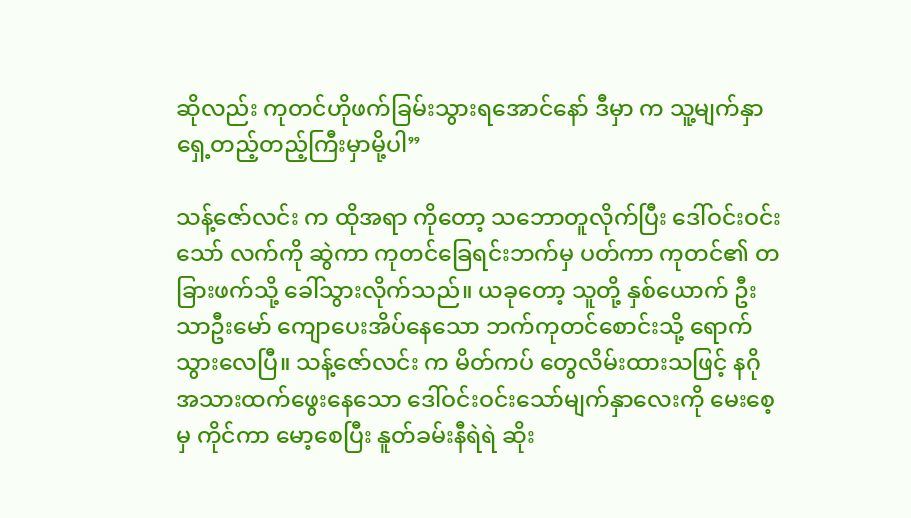ဆိုလည်း ကုတင်ဟိုဖက်ခြမ်းသွားရအောင်နော် ဒီမှာ က သူ့မျက်နှာရှေ့တည့်တည့်ကြီးမှာမို့ပါ”

သန့်ဇော်လင်း က ထိုအရာ ကိုတော့ သဘောတူလိုက်ပြီး ဒေါ်ဝင်းဝင်းသော် လက်ကို ဆွဲကာ ကုတင်ခြေရင်းဘက်မှ ပတ်ကာ ကုတင်၏ တခြားဖက်သို့ ခေါ်သွားလိုက်သည်။ ယခုတော့ သူတို့ နှစ်ယောက် ဦးသာဦးမော် ကျောပေးအိပ်နေသော ဘက်ကုတင်စောင်းသို့ ရောက်သွားလေပြီ။ သန့်ဇော်လင်း က မိတ်ကပ် တွေလိမ်းထားသဖြင့် နဂို အသားထက်ဖွေးနေသော ဒေါ်ဝင်းဝင်းသော်မျက်နှာလေးကို မေးစေ့မှ ကိုင်ကာ မော့စေပြီး နူတ်ခမ်းနီရဲရဲ ဆိုး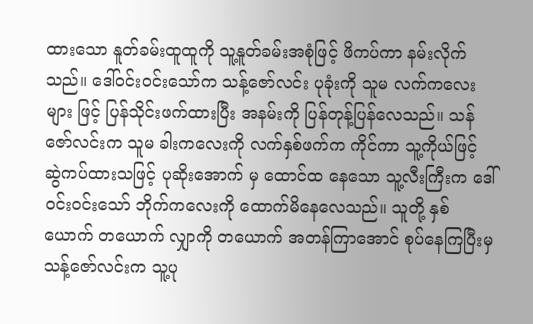ထားသော နူတ်ခမ်းထူထူကို သူ့နူတ်ခမ်းအစုံဖြင့် ဖိကပ်ကာ နမ်းလိုက်သည်။ ဒေါ်ဝင်းဝင်းသော်က သန့်ဇော်လင်း ပုခုံးကို သူမ လက်ကလေးများ ဖြင့် ပြန်သိုင်းဖက်ထားပြီး အနမ်းကို ပြန်တုန့်ပြန်လေသည်။ သန်ဇော်လင်းက သူမ ခါးကလေးကို လက်နှစ်ဖက်က ကိုင်ကာ သူ့ကိုယ်ဖြင့် ဆွဲကပ်ထားသဖြင့် ပုဆိုးအောက် မှ ထောင်ထ နေသော သူ့လီးကြီးက ဒေါ်ဝင်းဝင်းသော် ဘိုက်ကလေးကို ထောက်မိနေလေသည်။ သူတို့ နှစ်ယောက် တယောက် လျှာကို တယောက် အတန်ကြာအောင် စုပ်နေကြပြီးမှ သန့်ဇော်လင်းက သူ့ပု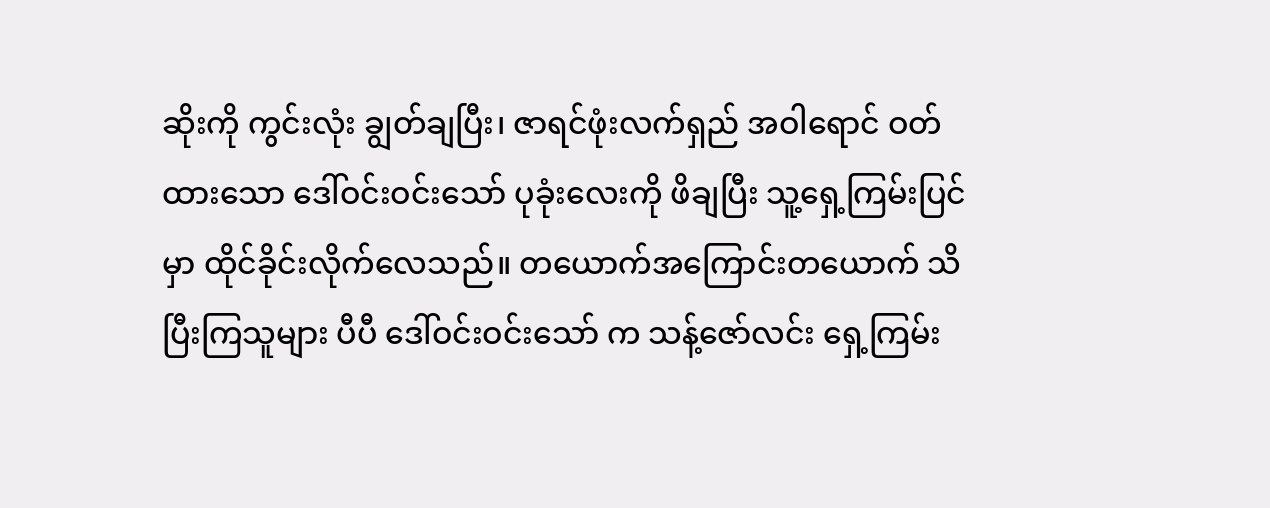ဆိုးကို ကွင်းလုံး ချွတ်ချပြီး၊ ဇာရင်ဖုံးလက်ရှည် အဝါရောင် ဝတ်ထားသော ဒေါ်ဝင်းဝင်းသော် ပုခုံးလေးကို ဖိချပြီး သူ့ရှေ့ကြမ်းပြင်မှာ ထိုင်ခိုင်းလိုက်လေသည်။ တယောက်အကြောင်းတယောက် သိပြီးကြသူများ ပီပီ ဒေါ်ဝင်းဝင်းသော် က သန့်ဇော်လင်း ရှေ့ကြမ်း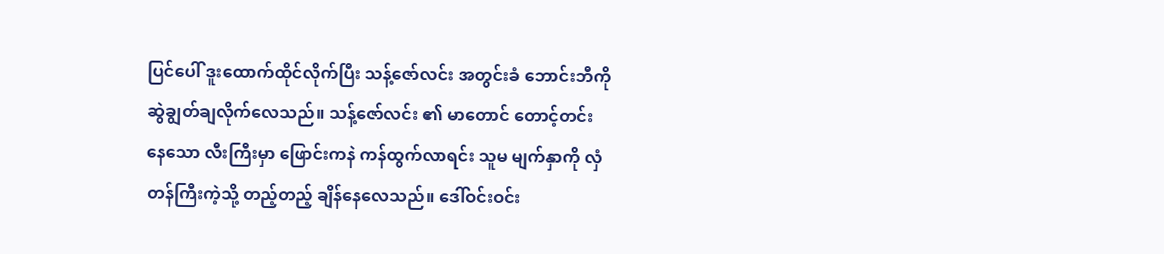ပြင်ပေါ် ဒူးထောက်ထိုင်လိုက်ပြီး သန့်ဇော်လင်း အတွင်းခံ ဘောင်းဘီကို ဆွဲချွတ်ချလိုက်လေသည်။ သန့်ဇော်လင်း ၏ မာတောင် တောင့်တင်းနေသော လီးကြီးမှာ ဖြောင်းကနဲ ကန်ထွက်လာရင်း သူမ မျက်နှာကို လှံတန်ကြီးကဲ့သို့ တည့်တည့် ချိန်နေလေသည်။ ဒေါ်ဝင်းဝင်း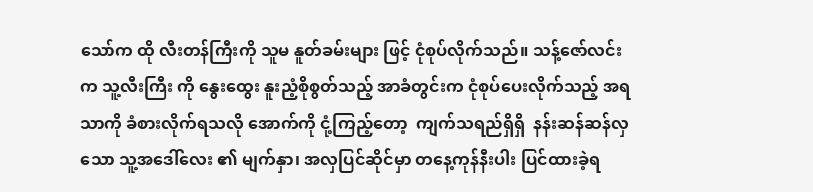သော်က ထို လီးတန်ကြီးကို သူမ နူတ်ခမ်းများ ဖြင့် ငုံစုပ်လိုက်သည်။ သန့်ဇော်လင်း က သူ့လီးကြီး ကို နွေးထွေး နူးညံ့စိုစွတ်သည့် အာခံတွင်းက ငုံစုပ်ပေးလိုက်သည့် အရသာကို ခံစားလိုက်ရသလို အောက်ကို ငုံ့ကြည့်တော့  ကျက်သရည်ရှိရှိ  နန်းဆန်ဆန်လှသော သူ့အဒေါ်လေး ၏ မျက်နှာ၊ အလှပြင်ဆိုင်မှာ တနေ့ကုန်နီးပါး ပြင်ထားခဲ့ရ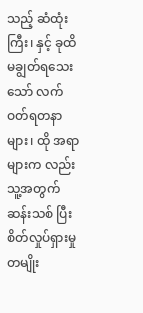သည့် ဆံထုံးကြီး၊ နှင့် ခုထိ မချွတ်ရသေးသော် လက်ဝတ်ရတနာများ၊ ထို အရာများက လည်း သူ့အတွက် ဆန်းသစ် ပြီး စိတ်လှုပ်ရှားမှု တမျိုး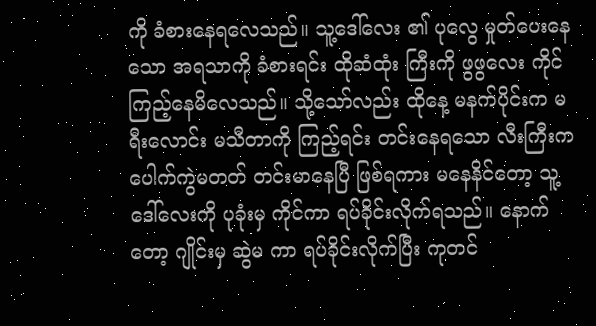ကို ခံစားနေရလေသည်။ သူ့ဒေါ်လေး ၏ ပုလွေ မှုတ်ပေးနေသော အရသာကို ခံစားရင်း ထိုဆံထုံး ကြီးကို ဖွဖွလေး ကိုင်ကြည့်နေမိလေသည်။ သို့သော်လည်း ထိုနေ့ မနက်ပိုင်းက မရီးလောင်း မသီတာကို ကြည့်ရင်း တင်းနေရသော လီးကြီးက ပေါက်ကွဲမတတ် တင်းမာနေပြီ ဖြစ်ရကား မနေနိင်တော့ သူ့ဒေါ်လေးကို ပုခုံးမှ ကိုင်ကာ ရပ်ခိုင်းလိုက်ရသည်။ နောက်တော့ ဂျိုင်းမှ ဆွဲမ ကာ ရပ်ခိုင်းလိုက်ပြီး ကုတင်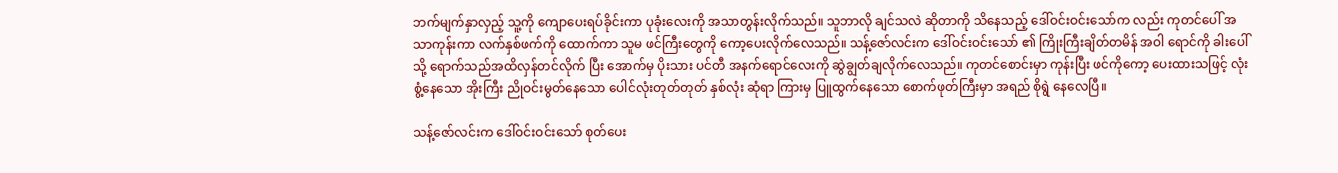ဘက်မျက်နှာလှည့် သူ့ကို ကျောပေးရပ်ခိုင်းကာ ပုခုံးလေးကို အသာတွန်းလိုက်သည်။ သူဘာလို ချင်သလဲ ဆိုတာကို သိနေသည့် ဒေါ်ဝင်းဝင်းသော်က လည်း ကုတင်ပေါ် အသာကုန်းကာ လက်နှစ်ဖက်ကို ထောက်ကာ သူမ ဖင်ကြီးတွေကို ကော့ပေးလိုက်လေသည်။ သန့်ဇော်လင်းက ဒေါ်ဝင်းဝင်းသော် ၏ ကြိုးကြီးချိတ်တမိန် အဝါ ရောင်ကို ခါးပေါ်သို့ ရောက်သည်အထိလှန်တင်လိုက် ပြီး အောက်မှ ပိုးသား ပင်တီ အနက်ရောင်လေးကို ဆွဲချွတ်ချလိုက်လေသည်။ ကုတင်စောင်းမှာ ကုန်းပြီး ဖင်ကိုကော့ ပေးထားသဖြင့် လုံးစွံ့နေသော အိုးကြီး ညိုဝင်းမွတ်နေသော ပေါင်လုံးတုတ်တုတ် နှစ်လုံး ဆုံရာ ကြားမှ ပြူထွက်နေသော စောက်ဖုတ်ကြီးမှာ အရည် စိုရွဲ နေလေပြီ။

သန့်ဇော်လင်းက ဒေါ်ဝင်းဝင်းသော် စုတ်ပေး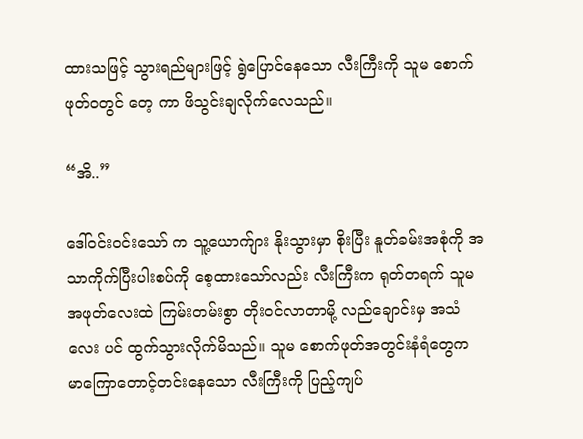ထားသဖြင့် သွားရည်များဖြင့် ရွဲပြောင်နေသော လီးကြီးကို သူမ စောက်ဖုတ်ဝတွင် တေ့ ကာ ဖိသွင်းချလိုက်လေသည်။

“အိ..”

ဒေါ်ဝင်းဝင်းသော် က သူ့ယောက်ျား နိုးသွားမှာ စိုးပြီး နူတ်ခမ်းအစုံကို အသာကိုက်ပြီးပါးစပ်ကို စေ့ထားသော်လည်း လီးကြီးက ရုတ်တရက် သူမ အဖုတ်လေးထဲ ကြမ်းတမ်းစွာ တိုးဝင်လာတာမို့ လည်ချောင်းမှ အသံလေး ပင် ထွက်သွားလိုက်မိသည်။ သူမ စောက်ဖုတ်အတွင်းနံရံတွေက မာကြောတောင့်တင်းနေသော လီးကြီးကို ပြည့်ကျပ်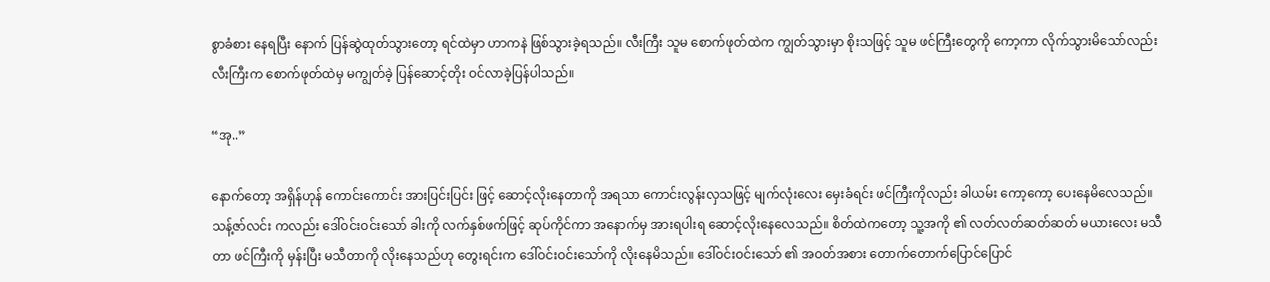စွာခံစား နေရပြီး နောက် ပြန်ဆွဲထုတ်သွားတော့ ရင်ထဲမှာ ဟာကနဲ ဖြစ်သွားခဲ့ရသည်။ လီးကြီး သူမ စောက်ဖုတ်ထဲက ကျွတ်သွားမှာ စိုးသဖြင့် သူမ ဖင်ကြီးတွေကို ကော့ကာ လိုက်သွားမိသော်လည်း လီးကြီးက စောက်ဖုတ်ထဲမှ မကျွတ်ခဲ့ ပြန်ဆောင့်တိုး ဝင်လာခဲ့ပြန်ပါသည်။

“အု..”

နောက်တော့ အရှိန်ဟုန် ကောင်းကောင်း အားပြင်းပြင်း ဖြင့် ဆောင့်လိုးနေတာကို အရသာ ကောင်းလွန်းလှသဖြင့် မျက်လုံးလေး မှေးခံရင်း ဖင်ကြီးကိုလည်း ခါယမ်း ကော့ကော့ ပေးနေမိလေသည်။ သန့်ဇာ်လင်း ကလည်း ဒေါ်ဝင်းဝင်းသော် ခါးကို လက်နှစ်ဖက်ဖြင့် ဆုပ်ကိုင်ကာ အနောက်မှ အားရပါးရ ဆောင့်လိုးနေလေသည်။ စိတ်ထဲကတော့ သူ့အကို ၏ လတ်လတ်ဆတ်ဆတ် မယားလေး မသီတာ ဖင်ကြီးကို မှန်းပြီး မသီတာကို လိုးနေသည်ဟု တွေးရင်းက ဒေါ်ဝင်းဝင်းသော်ကို လိုးနေမိသည်။ ဒေါ်ဝင်းဝင်းသော် ၏ အဝတ်အစား တောက်တောက်ပြောင်ပြောင်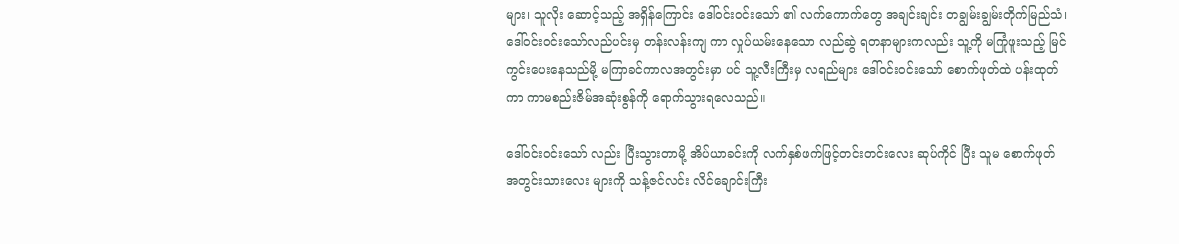များ၊ သူလိုး ဆောင့်သည့် အရှိန်ကြောင်း ဒေါ်ဝင်းဝင်းသော် ၏ လက်ကောက်တွေ အချင်းချင်း တချွမ်းချွမ်းတိုက်မြည်သံ၊ ဒေါ်ဝင်းဝင်းသော်လည်ပင်းမှ တန်းလန်းကျ ကာ လှုပ်ယမ်းနေသော လည်ဆွဲ ရတနာများကလည်း သူ့ကို မကြုံဖူးသည့် မြင်ကွင်းပေးနေသည်မို့ မကြာခင်ကာလအတွင်းမှာ ပင် သူ့လီးကြီးမှ လရည်များ ဒေါ်ဝင်းဝင်းသော် စောက်ဖုတ်ထဲ ပန်းထုတ်ကာ ကာမစည်းဇိမ်အဆုံးစွန်ကို ရောက်သွားရလေသည်။

ဒေါ်ဝင်းဝင်းသော် လည်း ပြီးသွားတာမို့ အိပ်ယာခင်းကို လက်နှစ်ဖက်ဖြင့်တင်းတင်းလေး ဆုပ်ကိုင် ပြီး သူမ စောက်ဖုတ် အတွင်းသားလေး များကို သန့်ဇင်လင်း လိင်ချောင်းကြီး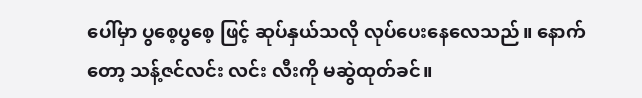ပေါ်မှာ ပွစေ့ပွစေ့ ဖြင့် ဆုပ်နှယ်သလို လုပ်ပေးနေလေသည်။ နောက်တော့ သန့်ဇင်လင်း လင်း လီးကို မဆွဲထုတ်ခင်။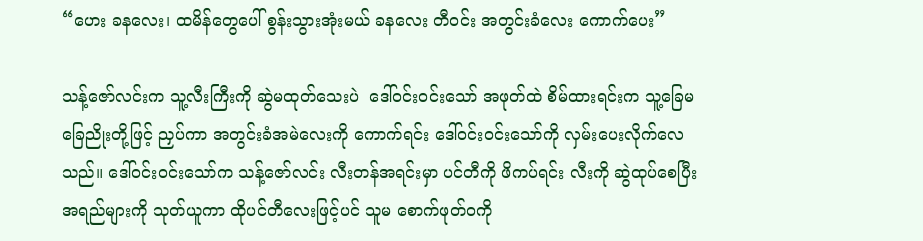“ဟေး ခနလေး၊ ထမိန်တွေပေါ် စွန်းသွားအုံးမယ် ခနလေး တီဝင်း အတွင်းခံလေး ကောက်ပေး”

သန့်ဇော်လင်းက သူ့လီးကြီးကို ဆွဲမထုတ်သေးပဲ  ဒေါ်ဝင်းဝင်းသော် အဖုတ်ထဲ စိမ်ထားရင်းက သူ့ခြေမ ခြေညိုးတို့ဖြင့် ညှပ်ကာ အတွင်းခံအမဲလေးကို ကောက်ရင်း ဒေါ်ဝင်းဝင်းသော်ကို လှမ်းပေးလိုက်လေသည်။ ဒေါ်ဝင်းဝင်းသော်က သန့်ဇော်လင်း လီးတန်အရင်းမှာ ပင်တီကို ဖိကပ်ရင်း လီးကို ဆွဲထုပ်စေပြီး အရည်များကို သုတ်ယူကာ ထိုပင်တီလေးဖြင့်ပင် သူမ စောက်ဖုတ်ဝကို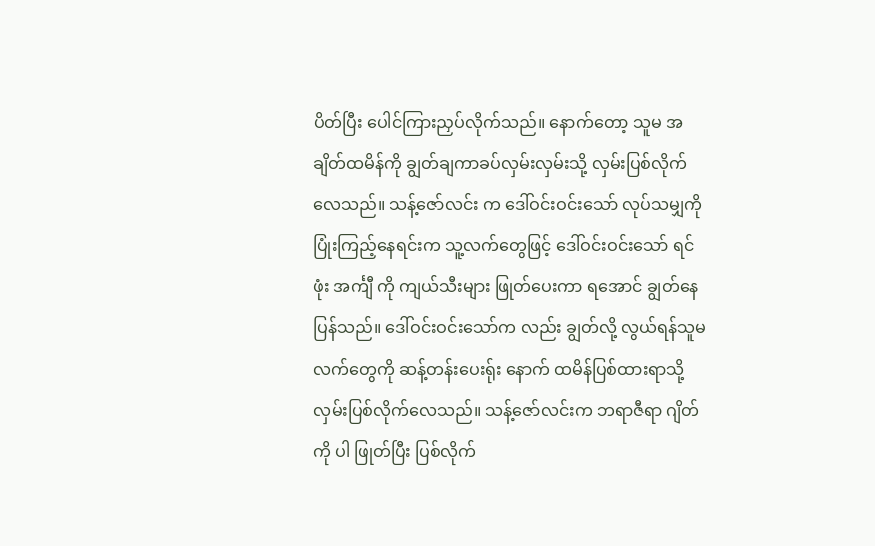ပိတ်ပြီး ပေါင်ကြားညှပ်လိုက်သည်။ နောက်တော့ သူမ အချိတ်ထမိန်ကို ချွတ်ချကာခပ်လှမ်းလှမ်းသို့ လှမ်းပြစ်လိုက်လေသည်။ သန့်ဇော်လင်း က ဒေါ်ဝင်းဝင်းသော် လုပ်သမျှကို ပြုံးကြည့်နေရင်းက သူ့လက်တွေဖြင့် ဒေါ်ဝင်းဝင်းသော် ရင်ဖုံး အင်္ကျီ ကို ကျယ်သီးများ ဖြုတ်ပေးကာ ရအောင် ချွတ်နေပြန်သည်။ ဒေါ်ဝင်းဝင်းသော်က လည်း ချွတ်လို့ လွယ်ရန်သူမလက်တွေကို ဆန့်တန်းပေးရ်ုး နောက် ထမိန်ပြစ်ထားရာသို့ လှမ်းပြစ်လိုက်လေသည်။ သန့်ဇော်လင်းက ဘရာဇီရာ ဂျိတ်ကို ပါ ဖြုတ်ပြီး ပြစ်လိုက်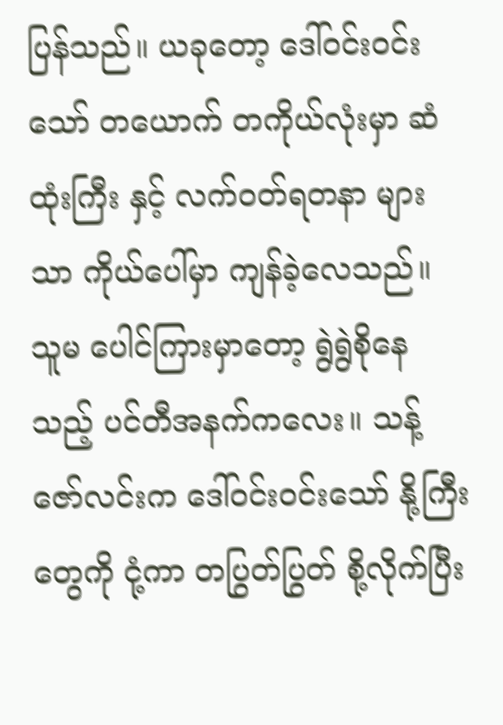ပြန်သည်။ ယခုတော့ ဒေါ်ဝင်းဝင်းသော် တယောက် တကိုယ်လုံးမှာ ဆံထုံးကြီး နှင့် လက်ဝတ်ရတနာ များသာ ကိုယ်ပေါ်မှာ ကျန်ခဲ့လေသည်။ သူမ ပေါင်ကြားမှာတော့ ရွဲရွဲစိုနေသည့် ပင်တီအနက်ကလေး။ သန့်ဇော်လင်းက ဒေါ်ဝင်းဝင်းသော် နို့ကြီး တွေကို ငုံ့ကာ တပြွတ်ပြွတ် စို့လိုက်ပြီး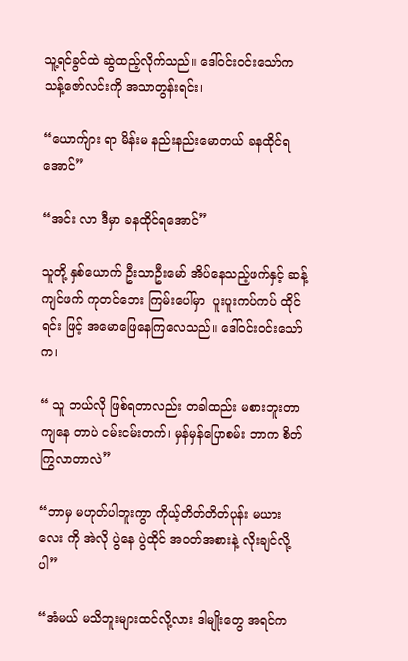သူ့ရင်ခွင်ထဲ ဆွဲထည့်လိုက်သည်။ ဒေါ်ဝင်းဝင်းသော်က သန့်ဇော်လင်းကို အသာတွန်းရင်း၊

“ယောက်ျား ရာ မိန်းမ နည်းနည်းမောတယ် ခနထိုင်ရအောင်”

“အင်း လာ ဒီမှာ ခနထိုင်ရအောင်”

သူတို့ နှစ်ယောက် ဦးသာဦးမော် အိပ်နေသည့်ဖက်နှင့် ဆန့်ကျင်ဖက် ကုတင်ဘေး ကြမ်းပေါ်မှာ  ပူးပူးကပ်ကပ် ထိုင်ရင်း ဖြင့် အမောဖြေနေကြလေသည်။ ဒေါ်ဝင်းဝင်းသော် က၊

“ သူ ဘယ်လို ဖြစ်ရတာလည်း တခါထည်း မစားဘူးတာ ကျနေ တာပဲ ငမ်းငမ်းတက်၊ မှန်မှန်ပြောစမ်း ဘာက စိတ်ကြွလာတာလဲ”

“ဘာမှ မဟုတ်ပါဘူးကွာ ကိုယ့်တိတ်တိတ်ပုန်း မယားလေး ကို အဲလို ပွဲနေ ပွဲထိုင် အဝတ်အစားနဲ့ လိုးချင်လို့ပါ”

“အံမယ် မသိဘူးများထင်လို့လား ဒါမျိုးတွေ အရင်က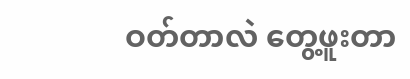ဝတ်တာလဲ တွေ့ဖူးတာ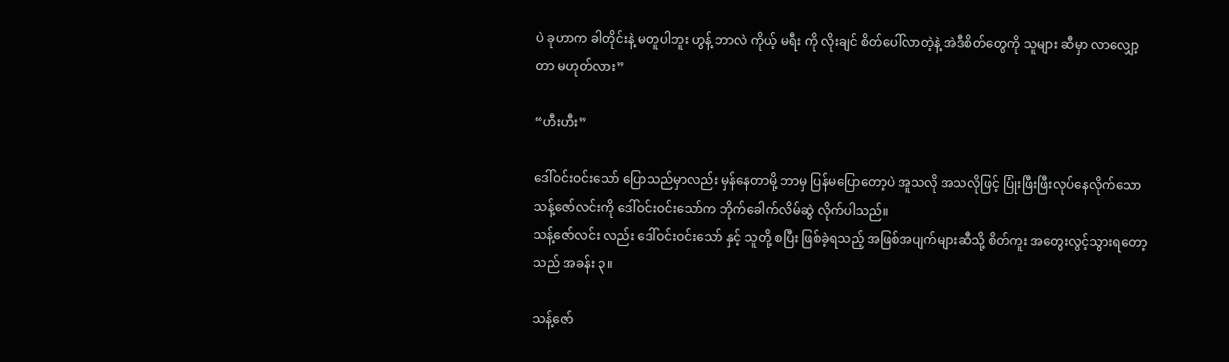ပဲ ခုဟာက ခါတိုင်းနဲ့ မတူပါဘူး ဟွန့် ဘာလဲ ကိုယ့် မရီး ကို လိုးချင် စိတ်ပေါ်လာတဲ့နဲ့ အဲဒီစိတ်တွေကို သူများ ဆီမှာ လာလျှော့တာ မဟုတ်လား”

“ဟီးဟီး”

ဒေါ်ဝင်းဝင်းသော် ပြောသည်မှာလည်း မှန်နေတာမို့ ဘာမှ ပြန်မပြောတော့ပဲ အူသလို အသလိုဖြင့် ပြုံးဖြီးဖြီးလုပ်နေလိုက်သော သန့်ဇော်လင်းကို ဒေါ်ဝင်းဝင်းသော်က ဘိုက်ခေါက်လိမ်ဆွဲ လိုက်ပါသည်။
သန့်ဇော်လင်း လည်း ဒေါ်ဝင်းဝင်းသော် နှင့် သူတို့ စပြီး ဖြစ်ခဲ့ရသည့် အဖြစ်အပျက်များဆီသို့ စိတ်ကူး အတွေးလွင့်သွားရတော့သည် အခန်း ၃။

သန့်ဇော်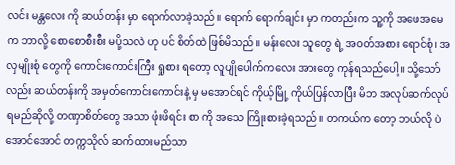လင်း မန္တလေး ကို ဆယ်တန်း မှာ ရောက်လာခဲ့သည်။ ရောက် ရောက်ချင်း မှာ ကတည်းက သူ့ကို အဖေအမေ က ဘာလို့ စောစောစီးစီး မပို့သလဲ ဟု ပင် စိတ်ထဲ ဖြစ်မိသည်။ မန်းလေး သူတွေ ရဲ့ အဝတ်အစား ရောင်စုံ၊ အလှမျိုးစုံ တွေကို ကောင်းကောင်းကြီး ရှုစား ရတော့ လူပျိုပေါက်ကလေး အားတွေ ကုန်ရသည်ပေါ့။ သို့သော်လည်း ဆယ်တန်းကို အမှတ်ကောင်းကောင်းနဲ့ မှ မအောင်ရင် ကိုယ့်မြို့ ကိုယ်ပြန်လာပြီး မိဘ အလုပ်ဆက်လုပ် ရမည်ဆိုလို့ တဏှာစိတ်တွေ အသာ ဖုံးဖိရင်း စာ ကို အသေ ကြိုးစားခဲ့ရသည်။ တကယ်က တော့ ဘယ်လို ပဲ အောင်အောင် တက္ကသိုလ် ဆက်ထားမည်သာ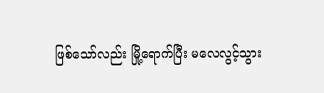ဖြစ်သော်လည်း မြို့ရောက်ပြီး မလေလွင့်သွား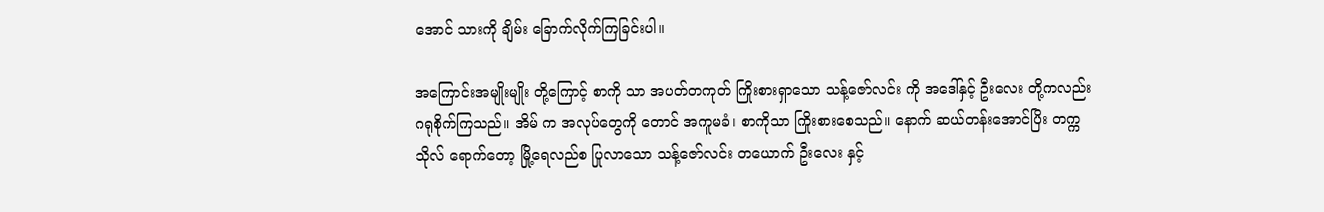အောင် သားကို ချိမ်း ခြောက်လိုက်ကြခြင်းပါ။

အကြောင်းအမျိုးမျိုး တို့ကြောင့် စာကို သာ အပတ်တကုတ် ကြိုးစားရှာသော သန့်ဇော်လင်း ကို အဒေါ်နှင့် ဦးလေး တို့ကလည်း ဂရုစိုက်ကြသည်။ အိမ် က အလုပ်တွေကို တောင် အကူမခံ၊ စာကိုသာ ကြိုးစားစေသည်။ နောက် ဆယ်တန်းအောင်ပြိး တက္ကသိုလ် ရောက်တော့ မြို့ရေလည်စ ပြုလာသော သန့်ဇော်လင်း တယောက် ဦးလေး နှင့်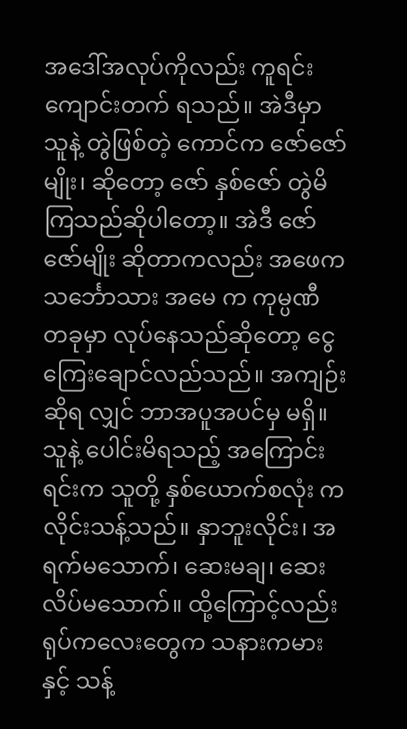အဒေါ်အလုပ်ကိုလည်း ကူရင်း ကျောင်းတက် ရသည်။ အဲဒီမှာ သူနဲ့ တွဲဖြစ်တဲ့ ကောင်က ဇော်ဇော်မျိုး၊ ဆိုတော့ ဇော် နှစ်ဇော် တွဲမိကြသည်ဆိုပါတော့။ အဲဒီ ဇော်ဇော်မျိုး ဆိုတာကလည်း အဖေက သင်္ဘောသား အမေ က ကုမ္ပဏီ တခုမှာ လုပ်နေသည်ဆိုတော့ ငွေကြေးချောင်လည်သည်။ အကျဉ်း ဆိုရ လျှင် ဘာအပူအပင်မှ မရှိ။ သူနဲ့ ပေါင်းမိရသည့် အကြောင်းရင်းက သူတို့ နှစ်ယောက်စလုံး က လိုင်းသန့်သည်။ နှာဘူးလိုင်း၊ အရက်မသောက်၊ ဆေးမချ၊ ဆေးလိပ်မသောက်။ ထို့ကြောင့်လည်း ရုပ်ကလေးတွေက သနားကမားနှင့် သန့်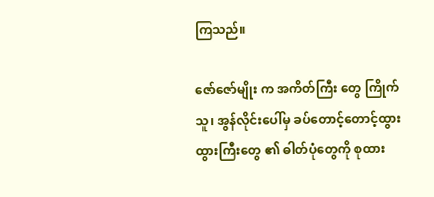ကြသည်။

ဇော်ဇော်မျိုး က အကိတ်ကြီး တွေ ကြိုက်သူ၊ အွန်လိုင်းပေါ်မှ ခပ်တောင့်တောင့်ထွားထွားကြီးတွေ ၏ ဓါတ်ပုံတွေကို စုထား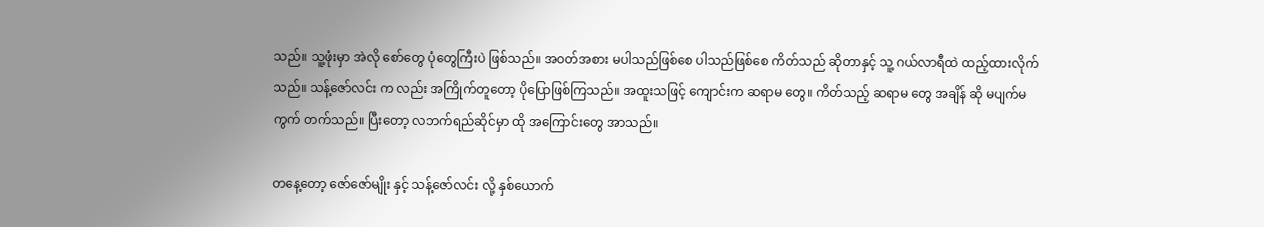သည်။ သူ့ဖုံးမှာ အဲလို စော်တွေ ပုံတွေကြီးပဲ ဖြစ်သည်။ အဝတ်အစား မပါသည်ဖြစ်စေ ပါသည်ဖြစ်စေ ကိတ်သည် ဆိုတာနှင့် သူ့ ဂယ်လာရီထဲ ထည့်ထားလိုက်သည်။ သန့်ဇော်လင်း က လည်း အကြိုက်တူတော့ ပိုပြောဖြစ်ကြသည်။ အထူးသဖြင့် ကျောင်းက ဆရာမ တွေ။ ကိတ်သည့် ဆရာမ တွေ အချိန် ဆို မပျက်မကွက် တက်သည်။ ပြီးတော့ လဘက်ရည်ဆိုင်မှာ ထို အကြောင်းတွေ အာသည်။

တနေ့တော့ ဇော်ဇော်မျိုး နှင့် သန့်ဇော်လင်း လို့ နှစ်ယောက်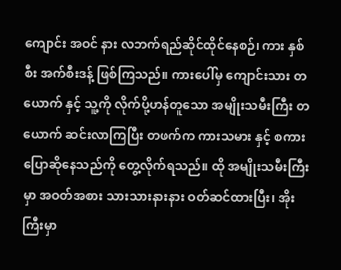ကျောင်း အဝင် နား လဘက်ရည်ဆိုင်ထိုင်နေစဉ်၊ ကား နှစ်စီး အက်စီးဒန့် ဖြစ်ကြသည်။ ကားပေါ်မှ ကျောင်းသား တယောက် နှင့် သူ့ကို လိုက်ပို့ဟန်တူသော အမျိုးသမီးကြီး တယောက် ဆင်းလာကြပြီး တဖက်က ကားသမား နှင့် စကား ပြောဆိုနေသည်ကို တွေ့လိုက်ရသည်။ ထို အမျိုးသမီးကြီးမှာ အဝတ်အစား သားသားနားနား ဝတ်ဆင်ထားပြီး၊ အိုးကြီးမှာ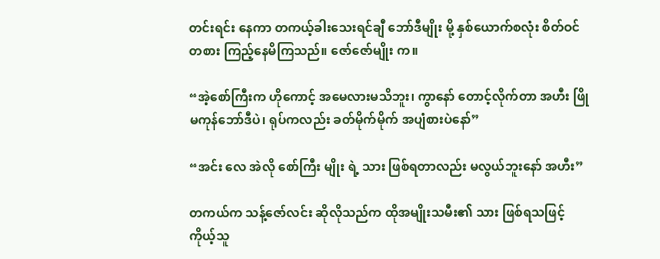တင်းရင်း နေကာ တကယ့်ခါးသေးရင်ချီ ဘော်ဒီမျိုး မို့ နှစ်ယောက်စလုံး စိတ်ဝင်တစား ကြည့်နေမိကြသည်။ ဇော်ဇော်မျိုး က။

“အဲ့စော်ကြီးက ဟိုကောင့် အမေလားမသိဘူး၊ ကွာနော် တောင့်လိုက်တာ အဟီး ဖြို မကုန်ဘော်ဒီပဲ၊ ရုပ်ကလည်း ခတ်မိုက်မိုက် အပျံစားပဲနော်”

“အင်း လေ အဲလို စော်ကြီး မျိုး ရဲ့ သား ဖြစ်ရတာလည်း မလွယ်ဘူးနော် အဟီး”

တကယ်က သန့်ဇော်လင်း ဆိုလိုသည်က ထိုအမျိုးသမီး၏ သား ဖြစ်ရသဖြင့် ကိုယ့်သူ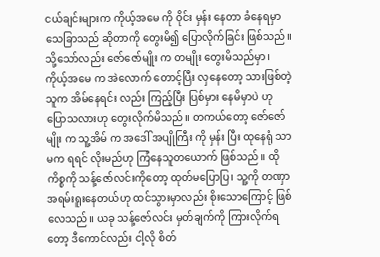ငယ်ချင်းများက ကိုယ့်အမေ ကို ဝိုင်း မှန်း နေတာ ခံနေရမှာ သေခြာသည် ဆိုတာကို တွေးမိ၍ ပြောလိုက်ခြင်း ဖြစ်သည်။ သို့သော်လည်း ဇော်ဇော်မျိုး က တမျိုး တွေးမိသည်မှာ၊ ကိုယ့်အမေ က အဲလောက် တောင့်ပြီး လှနေတော့ သားဖြစ်တဲ့ သူက အိမ်နေရင်း လည်း ကြည့်ပြီး ပြစ်မှား နေမိမှာပဲ ဟု ပြောသလားဟု တွေးလိုက်မိသည်။ တကယ်တော့ ဇော်ဇော်မျိုး က သူ့အိမ် က အဒေါ် အပျိုကြီး ကို မှန်း ပြီး ထုနေရုံ သာ မက ရရင် လိုးမည်ဟု ကြံနေသူတယောက် ဖြစ်သည်။ ထိုကိစ္စကို သန့်ဇော်လင်းကိုတော့ ထုတ်မပြောပြ၊ သူ့ကို တဏှာအရမ်းရူးနေတယ်ဟု ထင်သွားမှာလည်း စိုးသောကြောင့် ဖြစ်လေသည်။ ယခု သန့်ဇော်လင်း မှတ်ချက်ကို ကြားလိုက်ရတော့ ဒီကောင်လည်း ငါ့လို စိတ်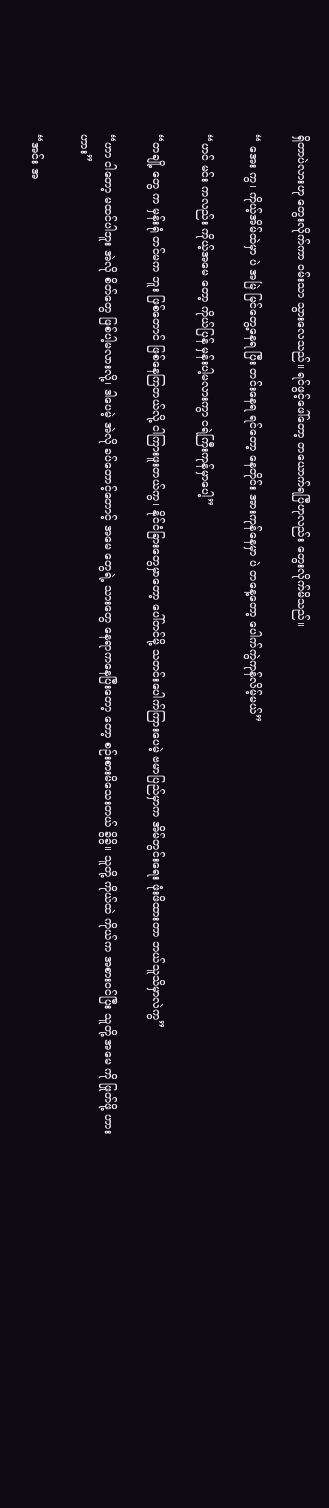ရှိတာပဲလားဟု တွေးလိုက်ကာ ဝမ်းသာ သွားလေသည်။ ရင်ဖွင့်ဖေါ်တော့ တယောက်ရပြီဟုလည်း တွေးလိုက်မိသည်။

“ အေး ကွ၊ ကိုယ့်အိမ်ထဲမှာ ပဲ အမြဲ မြင်တွေ့နေရ ပြီး တင်းနေရ ရင်တော့ နေတိုင်း အားကုန်နေမှာ ပဲ တနေ့တော့ ပေါက်ကွဲကုန်လိမ့်မယ်”

“ဟင် မင်း ကလည်း ကိုယ့်အမေ တော့ ကိုယ်ပြန် မှန်းပါ့မလားကွာ ငရဲကြီးကုန်မှာပေါ့”

“တချို့ တွေ က မှန်းရုံ တင်မက ဘူး ဖြစ်တောင် ဖြစ်နေကြတယ်လို့ ငါကြားဖူးတယ်ကွ၊ နိုင်ငံခြားတွေမှာတော့ ပေါ်တင်မို့ သတင်းပေါက်ကြားပေမဲ့ ဗမာပြည်မှာက အိမ်တွင်းရေး ဖုံးဖိထားတာ ဘယ်သူသိမှာလဲကွ”

“ဟာ ငါတော့ မထင်ပါဘူး အဲလို စိတ်တွေ ဖြစ်ပါ့မလားလို့၊ ဒါပေမဲ့ အဲလို ခပ်တောင့်တောင့် အမေ တွေရဲ့ သားတွေ နေရာကနေပြီးတော့ တော့ စဉ်းစားမိသေးတယ် ခွိခွိ။ သူတို့ ကိုယ်ထဲ ကိုယ်က အစားဝင်ပြီး သူတို့ အမေ ကို ဖြုတ်ဖို့ ဟားဟား”

“အင်း အ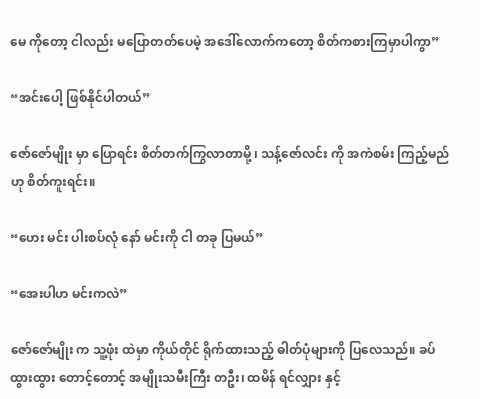မေ ကိုတော့ ငါလည်း မပြောတတ်ပေမဲ့ အဒေါ်လောက်ကတော့ စိတ်ကစားကြမှာပါကွာ”

“အင်းပေါ့ ဖြစ်နိုင်ပါတယ်”

ဇော်ဇော်မျိုး မှာ ပြောရင်း စိတ်တက်ကြွလာတာမို့ ၊ သန့်ဇော်လင်း ကို အကဲစမ်း ကြည့်မည်ဟု စိတ်ကူးရင်း။

“ဟေး မင်း ပါးစပ်လုံ နော် မင်းကို ငါ တခု ပြမယ်”

“အေးပါဟ မင်းကလဲ”

ဇော်ဇော်မျိုး က သူ့ဖုံး ထဲမှာ ကိုယ်တိုင် ရိုက်ထားသည့် ဓါတ်ပုံများကို ပြလေသည်။ ခပ်ထွားထွား တောင့်တောင့် အမျိုးသမီးကြီး တဦး၊ ထမိန် ရင်လျှား နှင့်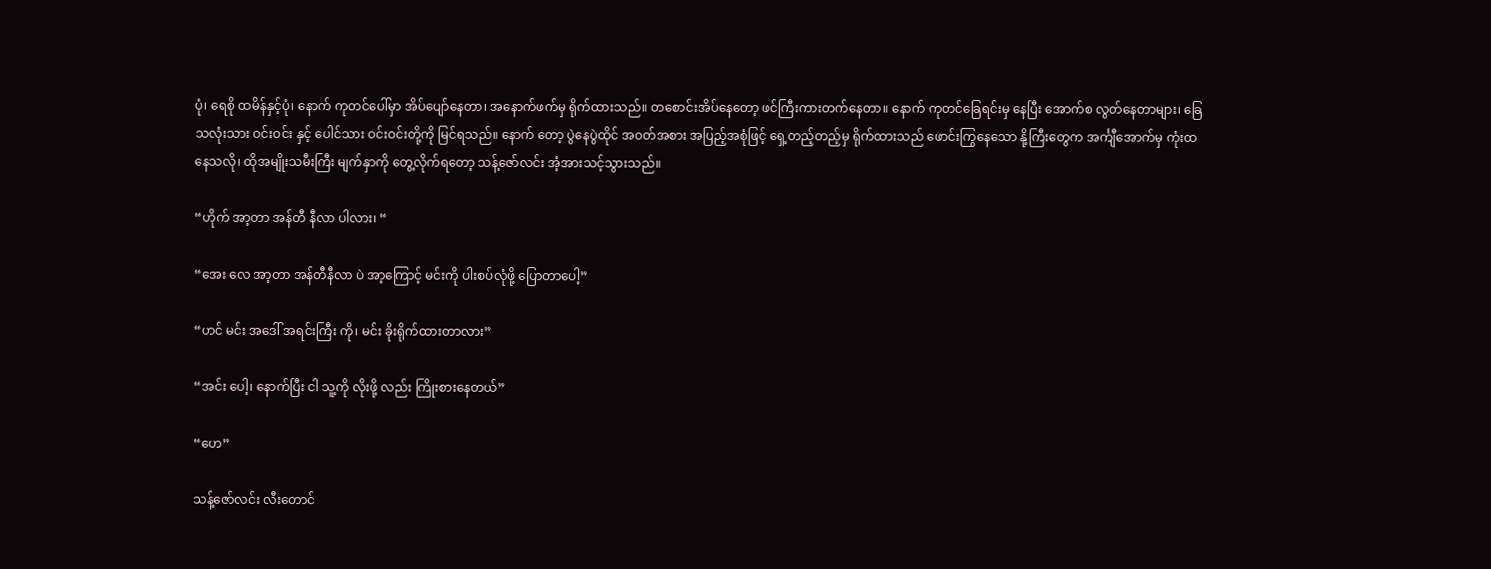ပုံ၊ ရေစို ထမိန်နှင့်ပုံ၊ နောက် ကုတင်ပေါ်မှာ အိပ်ပျော်နေတာ၊ အနောက်ဖက်မှ ရိုက်ထားသည်။ တစောင်းအိပ်နေတော့ ဖင်ကြီးကားတက်နေတာ။ နောက် ကုတင်ခြေရင်းမှ နေပြီး အောက်စ လွတ်နေတာများ၊ ခြေသလုံးသား ဝင်းဝင်း နှင့် ပေါင်သား ဝင်းဝင်းတို့ကို မြင်ရသည်။ နောက် တော့ ပွဲနေပွဲထိုင် အဝတ်အစား အပြည့်အစုံဖြင့် ရှေ့တည့်တည့်မှ ရိုက်ထားသည် ဖောင်းကြွနေသော နို့ကြီးတွေက အင်္ကျီအောက်မှ ကုံးထနေသလို၊ ထိုအမျိုးသမီးကြီး မျက်နှာကို တွေ့လိုက်ရတော့ သန့်ဇော်လင်း အံ့အားသင့်သွားသည်။

“ဟိုက် အာ့တာ အန်တီ နီလာ ပါလား၊ “

“အေး လေ အာ့တာ အန်တီနီလာ ပဲ အာ့ကြောင့် မင်းကို ပါးစပ်လုံဖို့ ပြောတာပေါ့”

“ဟင် မင်း အဒေါ် အရင်းကြီး ကို၊ မင်း ခိုးရိုက်ထားတာလား”

“အင်း ပေါ့၊ နောက်ပြီး ငါ သူ့ကို လိုးဖို့ လည်း ကြိုးစားနေတယ်”

“ဟေ”

သန့်ဇော်လင်း လီးတောင်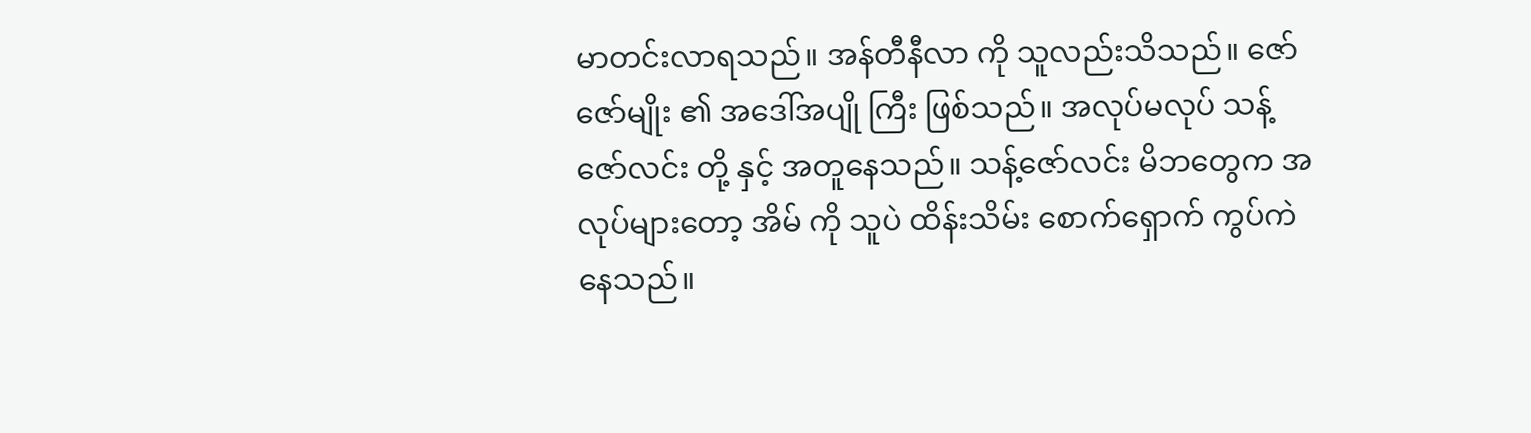မာတင်းလာရသည်။ အန်တီနီလာ ကို သူလည်းသိသည်။ ဇော်ဇော်မျိုး ၏ အဒေါ်အပျို ကြီး ဖြစ်သည်။ အလုပ်မလုပ် သန့်ဇော်လင်း တို့ နှင့် အတူနေသည်။ သန့်ဇော်လင်း မိဘတွေက အလုပ်များတော့ အိမ် ကို သူပဲ ထိန်းသိမ်း စောက်ရှောက် ကွပ်ကဲ နေသည်။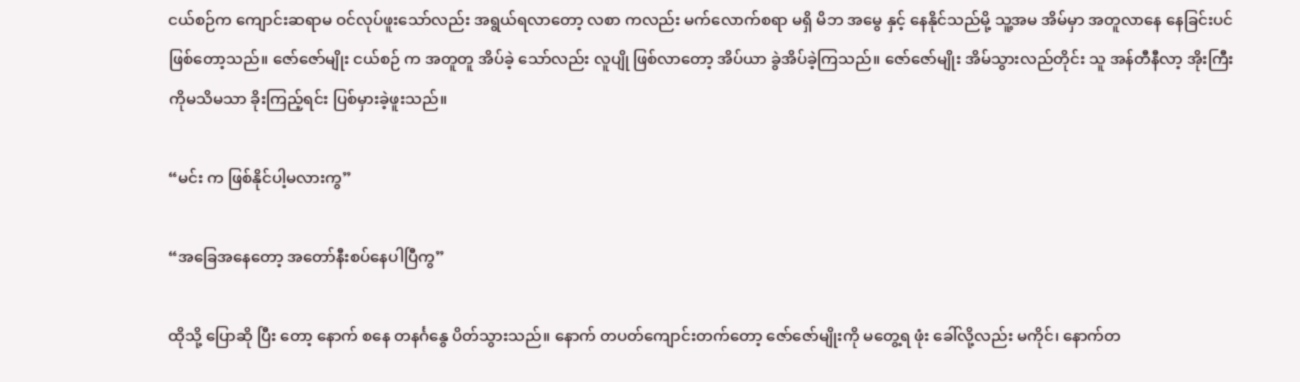ငယ်စဉ်က ကျောင်းဆရာမ ဝင်လုပ်ဖူးသော်လည်း အရွယ်ရလာတော့ လစာ ကလည်း မက်လောက်စရာ မရှိ မိဘ အမွေ နှင့် နေနိုင်သည်မို့ သူ့အမ အိမ်မှာ အတူလာနေ နေခြင်းပင် ဖြစ်တော့သည်။ ဇော်ဇော်မျိုး ငယ်စဉ် က အတူတူ အိပ်ခဲ့ သော်လည်း လူပျို ဖြစ်လာတော့ အိပ်ယာ ခွဲအိပ်ခဲ့ကြသည်။ ဇော်ဇော်မျိုး အိမ်သွားလည်တိုင်း သူ အန်တီနီလာ့ အိုးကြီးကိုမသိမသာ ခိုးကြည့်ရင်း ပြစ်မှားခဲ့ဖူးသည်။

“မင်း က ဖြစ်နိုင်ပါ့မလားကွ”

“အခြေအနေတော့ အတော်နီးစပ်နေပါပြီကွ”

ထိုသို့ ပြောဆို ပြီး တော့ နောက် စနေ တနင်္ဂနွေ ပိတ်သွားသည်။ နောက် တပတ်ကျောင်းတက်တော့ ဇော်ဇော်မျိုးကို မတွေ့ရ ဖုံး ခေါ်လို့လည်း မကိုင်၊ နောက်တ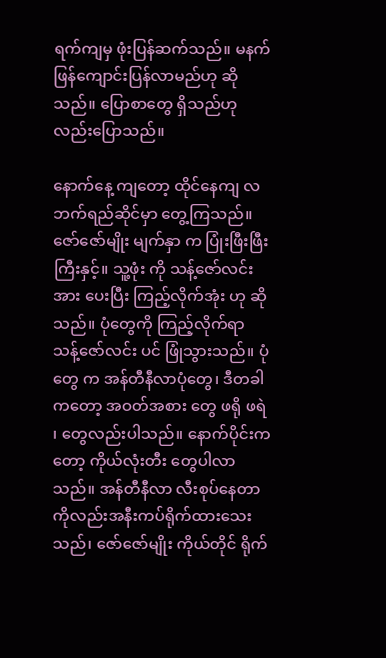ရက်ကျမှ ဖုံးပြန်ဆက်သည်။ မနက်ဖြန်ကျောင်းပြန်လာမည်ဟု ဆိုသည်။ ပြောစာတွေ ရှိသည်ဟု လည်းပြောသည်။

နောက်နေ့ ကျတော့ ထိုင်နေကျ လဘက်ရည်ဆိုင်မှာ တွေ့ကြသည်။ ဇော်ဇော်မျိုး မျက်နှာ က ပြုံးဖြီးဖြီး ကြီးနှင့်။ သူ့ဖုံး ကို သန့်ဇော်လင်း အား ပေးပြီး ကြည့်လိုက်အုံး ဟု ဆိုသည်။ ပုံတွေကို ကြည့်လိုက်ရာ သန့်ဇော်လင်း ပင် ဖြုံသွားသည်။ ပုံတွေ က အန်တီနီလာပုံတွေ၊ ဒီတခါ ကတော့ အဝတ်အစား တွေ ဖရို ဖရဲ ၊ တွေလည်းပါသည်။ နောက်ပိုင်းက တော့ ကိုယ်လုံးတီး တွေပါလာသည်။ အန်တီနီလာ လီးစုပ်နေတာကိုလည်းအနီးကပ်ရိုက်ထားသေးသည်၊ ဇော်ဇော်မျိုး ကိုယ်တိုင် ရိုက်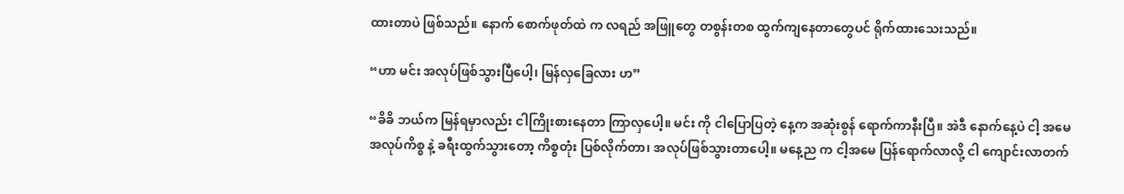ထားတာပဲ ဖြစ်သည်။ နောက် စောက်ဖုတ်ထဲ က လရည် အဖြူတွေ တစွန်းတစ ထွက်ကျနေတာတွေပင် ရိုက်ထားသေးသည်။

“ဟာ မင်း အလုပ်ဖြစ်သွားပြီပေါ့၊ မြန်လှခြေလား ဟ”

“ခိခိ ဘယ်က မြန်ရမှာလည်း ငါကြိုးစားနေတာ ကြာလှပေါ့။ မင်း ကို ငါပြောပြတဲ့ နေ့က အဆုံးစွန် ရောက်ကာနီးပြီ။ အဲဒီ နောက်နေ့ပဲ ငါ့ အမေ အလုပ်ကိစ္စ နဲ့ ခရီးထွက်သွားတော့ ကိစ္စတုံး ပြစ်လိုက်တာ၊ အလုပ်ဖြစ်သွားတာပေါ့။ မနေ့ည က ငါ့အမေ ပြန်ရောက်လာလို့ ငါ ကျောင်းလာတက်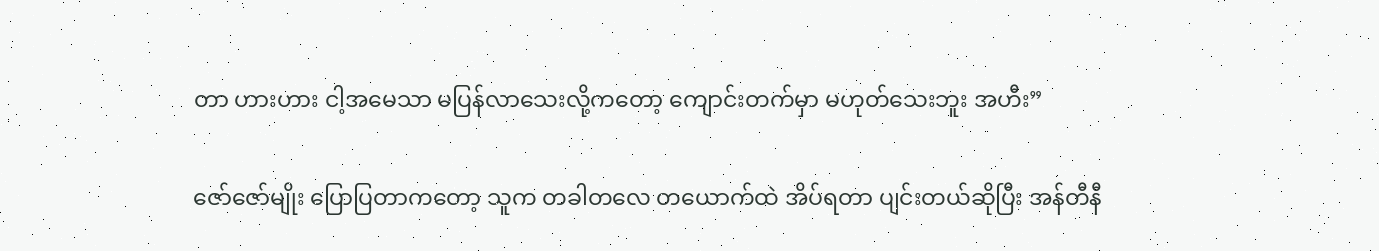တာ ဟားဟား ငါ့အမေသာ မပြန်လာသေးလို့ကတော့ ကျောင်းတက်မှာ မဟုတ်သေးဘူး အဟီး”

ဇော်ဇော်မျိုး ပြောပြတာကတော့ သူက တခါတလေ တယောက်ထဲ အိပ်ရတာ ပျင်းတယ်ဆိုပြီး အန်တီနီ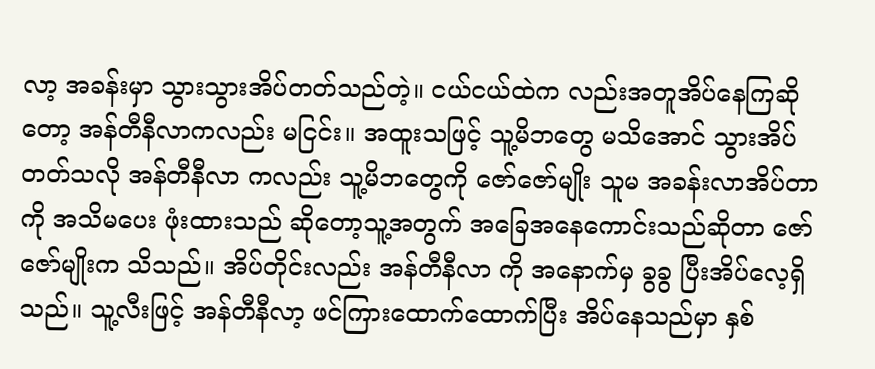လာ့ အခန်းမှာ သွားသွားအိပ်တတ်သည်တဲ့။ ငယ်ငယ်ထဲက လည်းအတူအိပ်နေကြဆိုတော့ အန်တီနီလာကလည်း မငြင်း။ အထူးသဖြင့် သူ့မိဘတွေ မသိအောင် သွားအိပ်တတ်သလို အန်တီနီလာ ကလည်း သူ့မိဘတွေကို ဇော်ဇော်မျိုး သူမ အခန်းလာအိပ်တာကို အသိမပေး ဖုံးထားသည် ဆိုတော့သူ့အတွက် အခြေအနေကောင်းသည်ဆိုတာ ဇော်ဇော်မျိုးက သိသည်။ အိပ်တိုင်းလည်း အန်တီနီလာ ကို အနောက်မှ ခွခွ ပြီးအိပ်လေ့ရှိသည်။ သူ့လီးဖြင့် အန်တီနီလာ့ ဖင်ကြားထောက်ထောက်ပြီး အိပ်နေသည်မှာ နှစ်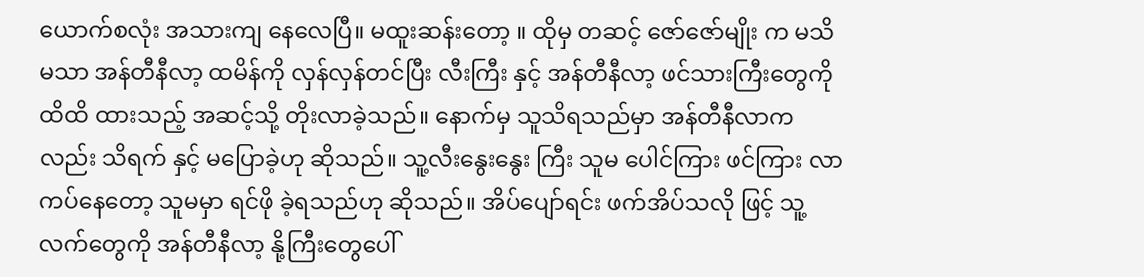ယောက်စလုံး အသားကျ နေလေပြီ။ မထူးဆန်းတော့ ။ ထိုမှ တဆင့် ဇော်ဇော်မျိုး က မသိမသာ အန်တီနီလာ့ ထမိန်ကို လှန်လှန်တင်ပြီး လီးကြီး နှင့် အန်တီနီလာ့ ဖင်သားကြီးတွေကို ထိထိ ထားသည့် အဆင့်သို့ တိုးလာခဲ့သည်။ နောက်မှ သူသိရသည်မှာ အန်တီနီလာကလည်း သိရက် နှင့် မပြောခဲ့ဟု ဆိုသည်။ သူ့လီးနွေးနွေး ကြီး သူမ ပေါင်ကြား ဖင်ကြား လာကပ်နေတော့ သူမမှာ ရင်ဖို ခဲ့ရသည်ဟု ဆိုသည်။ အိပ်ပျော်ရင်း ဖက်အိပ်သလို ဖြင့် သူ့လက်တွေကို အန်တီနီလာ့ နို့ကြီးတွေပေါ်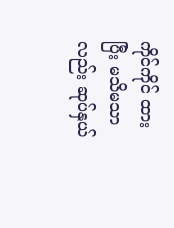ကိုင်ကိုင် ထားပြီး မသိမသာ လည်း ဆုပ်နှယ်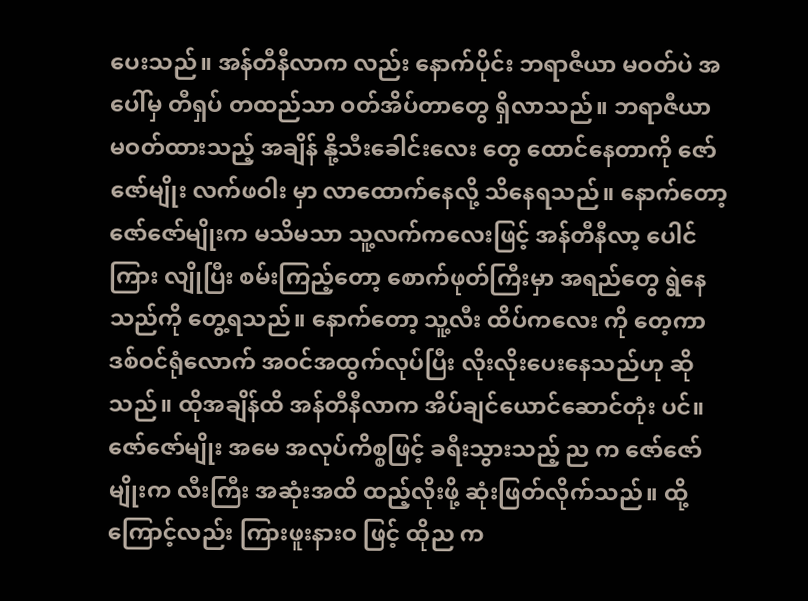ပေးသည်။ အန်တီနီလာက လည်း နောက်ပိုင်း ဘရာဇီယာ မဝတ်ပဲ အပေါ်မှ တီရှပ် တထည်သာ ဝတ်အိပ်တာတွေ ရှိလာသည်။ ဘရာဇီယာ မဝတ်ထားသည့် အချိန် နို့သီးခေါင်းလေး တွေ ထောင်နေတာကို ဇော်ဇော်မျိုး လက်ဖဝါး မှာ လာထောက်နေလို့ သိနေရသည်။ နောက်တော့ ဇော်ဇော်မျိုးက မသိမသာ သူ့လက်ကလေးဖြင့် အန်တီနီလာ့ ပေါင်ကြား လျိုပြီး စမ်းကြည့်တော့ စောက်ဖုတ်ကြီးမှာ အရည်တွေ ရွဲနေသည်ကို တွေ့ရသည်။ နောက်တော့ သူ့လီး ထိပ်ကလေး ကို တေ့ကာ ဒစ်ဝင်ရုံလောက် အဝင်အထွက်လုပ်ပြီး လိုးလိုးပေးနေသည်ဟု ဆိုသည်။ ထိုအချိန်ထိ အန်တီနီလာက အိပ်ချင်ယောင်ဆောင်တုံး ပင်။ ဇော်ဇော်မျိုး အမေ အလုပ်ကိစ္စဖြင့် ခရီးသွားသည့် ည က ဇော်ဇော်မျိုးက လီးကြီး အဆုံးအထိ ထည့်လိုးဖို့ ဆုံးဖြတ်လိုက်သည်။ ထို့ကြောင့်လည်း ကြားဖူးနားဝ ဖြင့် ထိုည က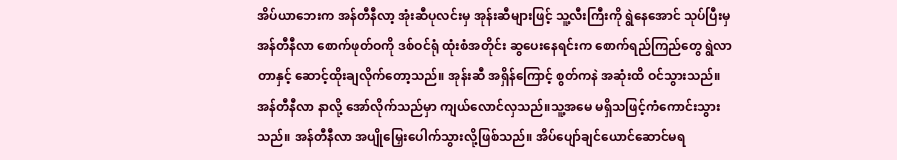အိပ်ယာဘေးက အန်တီနီလာ့ အုံးဆီပုလင်းမှ အုန်းဆီများဖြင့် သူ့လီးကြီးကို ရွဲနေအောင် သုပ်ပြီးမှ အန်တီနီလာ စောက်ဖုတ်ဝကို ဒစ်ဝင်ရုံ ထုံးစံအတိုင်း ဆွပေးနေရင်းက စောက်ရည်ကြည်တွေ ရွဲလာတာနှင့် ဆောင့်ထိုးချလိုက်တော့သည်။ အုန်းဆီ အရှိန်ကြောင့် စွတ်ကနဲ အဆုံးထိ ဝင်သွားသည်။ အန်တီနီလာ နာလို့ အော်လိုက်သည်မှာ ကျယ်လောင်လှသည်။သူ့အမေ မရှိသဖြင့်ကံကောင်းသွားသည်။ အန်တီနီလာ အပျိုမြှေးပေါက်သွားလို့ဖြစ်သည်။ အိပ်ပျော်ချင်ယောင်ဆောင်မရ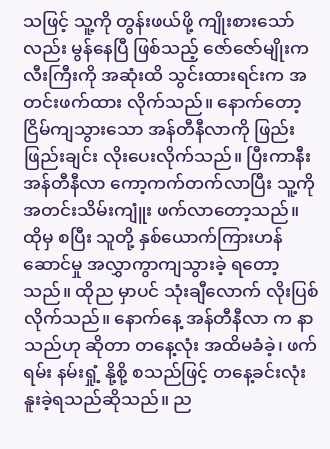သဖြင့် သူ့ကို တွန်းဖယ်ဖို့ ကျိုးစားသော်လည်း မွန်နေပြီ ဖြစ်သည့် ဇော်ဇော်မျိုးက လီးကြီးကို အဆုံးထိ သွင်းထားရင်းက အတင်းဖက်ထား လိုက်သည်။ နောက်တော့ ငြိမ်ကျသွားသော အန်တီနီလာကို ဖြည်းဖြည်းချင်း လိုးပေးလိုက်သည်။ ပြီးကာနီး အန်တီနီလာ ကော့ကက်တက်လာပြီး သူ့ကို အတင်းသိမ်းကျူံး ဖက်လာတော့သည်။ ထိုမှ စပြီး သူတို့ နှစ်ယောက်ကြားဟန်ဆောင်မှု အလွှာကွာကျသွားခဲ့ ရတော့သည်။ ထိုည မှာပင် သုံးချီလောက် လိုးပြစ်လိုက်သည်။ နောက်နေ့ အန်တီနီလာ က နာသည်ဟု ဆိုတာ တနေ့လုံး အထိမခံခဲ့၊ ဖက်ရမ်း နမ်းရှုံ့ နို့စို့ စသည်ဖြင့် တနေ့ခင်းလုံး နူးခဲ့ရသည်ဆိုသည်။ ည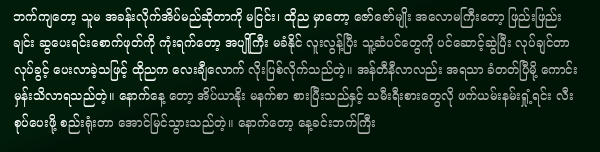ဘက်ကျတော့ သူမ အခန်းလိုက်အိပ်မည်ဆိုတာကို မငြင်း၊ ထိုည မှာတော့ ဇော်ဇော်မျိုး အလောမကြီးတော့ ဖြည်းဖြည်းချင်း ဆွပေးရင်းစောက်ဖုတ်ကို ကုံးရက်တော့ အပျိုကြီး မခံနိုင် လူးလွန့်ပြီး သူ့ဆံပင်တွေကို ပင်ဆောင့်ဆွဲပြီး လုပ်ချင်တာ လုပ်ခွင့် ပေးလာခဲ့သဖြင့် ထိုညက လေးချီလောက် လိုးပြစ်လိုက်သည်တဲ့။ အန်တီနီလာလည်း အရသာ ခံတတ်ပြီမို့ ကောင်းမှန်းသိလာရသည်တဲ့။ နောက်နေ့ တော့ အိပ်ယာနိုး မနက်စာ စားပြီးသည်နှင့် သမီးရီးစားတွေလို ဖက်ယမ်းနမ်းရှုံ့ရင်း လီးစုပ်ပေးဖို့ စည်းရုံးတာ အောင်မြင်သွားသည်တဲ့။ နောက်တော့ နေ့ခင်းဘက်ကြီး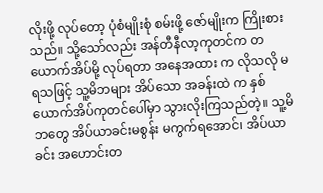လိုးဖို့ လုပ်တော့ ပုံစံမျိုးစုံ စမ်းဖို့ ဇော်မျိုးက ကြိုးစားသည်။ သို့သော်လည်း အန်တီနီလာ့ကုတင်က တယောက်အိပ်မို့ လုပ်ရတာ အနေအထား က လိုသလို မရသဖြင့် သူ့မိဘများ အိပ်သော အခန်းထဲ က နှစ်ယောက်အိပ်ကုတင်ပေါ်မှာ သွားလိုးကြသည်တဲ့။ သူ့မိဘတွေ အိပ်ယာခင်းမစွန်း မကွက်ရအောင်၊ အိပ်ယာခင်း အဟောင်းတ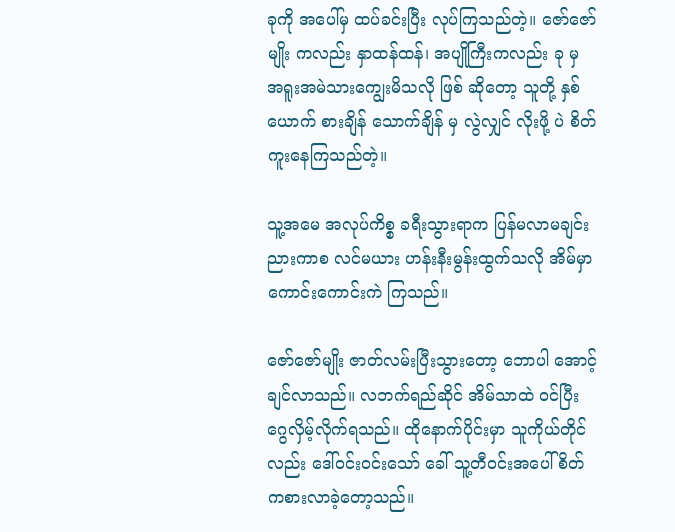ခုကို အပေါ်မှ ထပ်ခင်းပြီး လုပ်ကြသည်တဲ့။ ဇော်ဇော်မျိုး ကလည်း နှာထန်ထန်၊ အပျိုကြီးကလည်း ခု မှ အရူးအမဲသားကျွေးမိသလို ဖြစ် ဆိုတော့ သူတို့ နှစ်ယောက် စားချိန် သောက်ချိန် မှ လွဲလျှင် လိုးဖို့ ပဲ စိတ်ကူးနေကြသည်တဲ့။

သူ့အမေ အလုပ်ကိစ္စ ခရီးသွားရာက ပြန်မလာမချင်း ညားကာစ လင်မယား ဟန်းနီးမွန်းထွက်သလို အိမ်မှာ ကောင်းကောင်းကဲ ကြသည်။

ဇော်ဇော်မျိုး ဇာတ်လမ်းပြီးသွားတော့ ဘောပါ အောင့်ချင်လာသည်။ လဘက်ရည်ဆိုင် အိမ်သာထဲ ဝင်ပြီး ဂွေလှိမ့်လိုက်ရသည်။ ထိုနောက်ပိုင်းမှာ သူကိုယ်တိုင်လည်း ဒေါ်ဝင်းဝင်းသော် ခေါ် သူ့တီဝင်းအပေါ် စိတ်ကစားလာခဲ့တော့သည်။